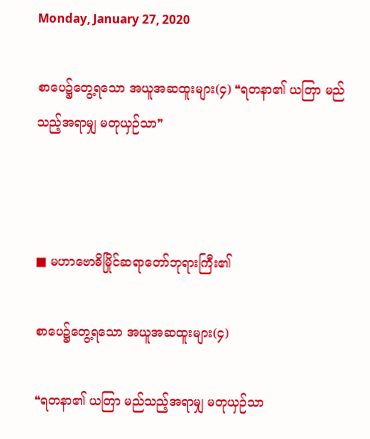Monday, January 27, 2020

စာပေ၌တွေ့ရသော အယူအဆထူးများ(၄) ❝ရတနာ၏ ယတြာ မည်သည့်အရာမျှ မတုယှဉ်သာ❞



■ မဟာဗောဓိမြိုင်ဆရာတော်ဘုရားကြီး၏

စာပေ၌တွေ့ရသော အယူအဆထူးများ(၄)

❝ရတနာ၏ ယတြာ မည်သည့်အရာမျှ မတုယှဉ်သာ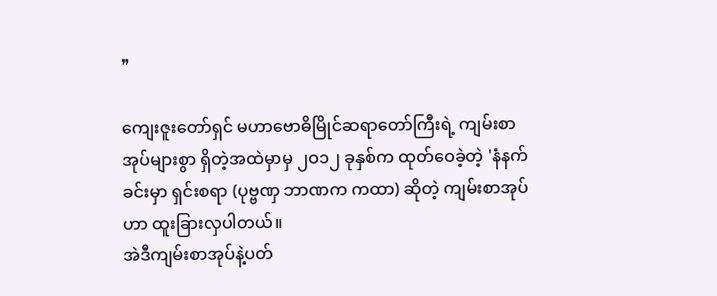❞

ကျေးဇူးတော်ရှင် မဟာဗောဓိမြိုင်ဆရာတော်ကြီးရဲ့ ကျမ်းစာအုပ်များစွာ ရှိတဲ့အထဲမှာမှ ၂ဝ၁၂ ခုနှစ်က ထုတ်ဝေခဲ့တဲ့ 'နံနက်ခင်းမှာ ရှင်းစရာ (ပုဗ္ဗဏှ ဘာဏက ကထာ) ဆိုတဲ့ ကျမ်းစာအုပ်ဟာ ထူးခြားလှပါတယ်။
အဲဒီကျမ်းစာအုပ်နဲ့ပတ်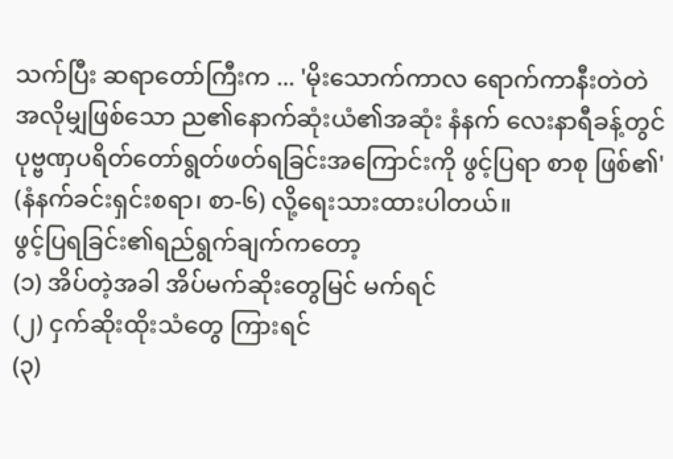သက်ပြီး ဆရာတော်ကြီးက ... 'မိုးသောက်ကာလ ရောက်ကာနီးတဲတဲ အလိုမျှဖြစ်သော ည၏နောက်ဆုံးယံ၏အဆုံး နံနက် လေးနာရီခန့်တွင် ပုဗ္ဗဏှပရိတ်တော်ရွတ်ဖတ်ရခြင်းအကြောင်းကို ဖွင့်ပြရာ စာစု ဖြစ်၏' (နံနက်ခင်းရှင်းစရာ၊ စာ-၆) လို့ရေးသားထားပါတယ်။
ဖွင့်ပြရခြင်း၏ရည်ရွက်ချက်ကတော့
(၁) အိပ်တဲ့အခါ အိပ်မက်ဆိုးတွေမြင် မက်ရင်
(၂) ငှက်ဆိုးထိုးသံတွေ ကြားရင်
(၃)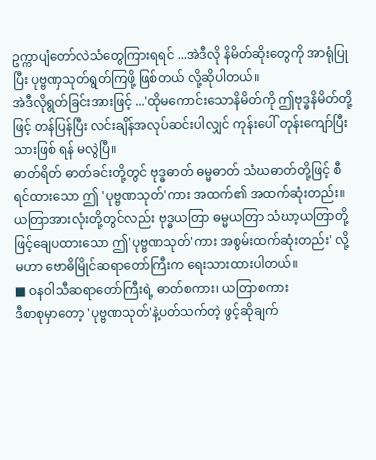ဥက္ကာပျံတော်လဲသံတွေကြားရရင် ...အဲဒီလို နိမိတ်ဆိုးတွေကို အာရုံပြုပြီး ပုဗ္ဗဏှသုတ်ရွတ်ကြဖို့ ဖြစ်တယ် လို့ဆိုပါတယ်။
အဲဒီလိုရွတ်ခြင်းအားဖြင့် ...'ထိုမကောင်းသောနိမိတ်ကို ဤဗုဒ္ဓနိမိတ်တို့ ဖြင့် တန်ပြန်ပြီး လင်းချိန်အလုပ်ဆင်းပါလျှင် ကုန်းပေါ် တုန်းကျော်ပြီးသားဖြစ် ရန် မလွဲပြီ။
ဓာတ်ရိတ် ဓာတ်ခင်းတို့တွင် ဗုဒ္ဓဓာတ် ဓမ္မဓာတ် သံဃဓာတ်တို့ဖြင့် စီ ရင်ထားသော ဤ 'ပုဗ္ဗဏသုတ်'ကား အထက်၏ အထက်ဆုံးတည်း။
ယတြာအားလုံးတို့တွင်လည်း ဗုဒ္ဓယတြာ ဓမ္မယတြာ သံဃာ့ယတြာတို့ ဖြင့်ချေပထားသော ဤ'ပုဗ္ဗဏသုတ်'ကား အစွမ်းထက်ဆုံးတည်း' လို့ မဟာ ဗောဓိမြိုင်ဆရာတော်ကြီးက ရေးသားထားပါတယ်။
■ ဝနဝါသီဆရာတော်ကြီးရဲ့ ဓာတ်စကား၊ ယတြာစကား
ဒီစာစုမှာတော့ 'ပုဗ္ဗဏသုတ်'နဲ့ပတ်သက်တဲ့ ဖွင့်ဆိုချက်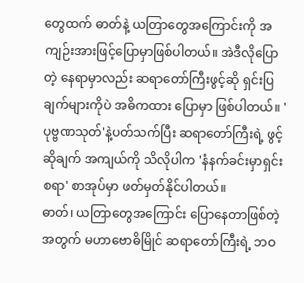တွေထက် ဓာတ်နဲ့ ယတြာတွေအကြောင်းကို အကျဉ်းအားဖြင့်ပြောမှာဖြစ်ပါတယ်။ အဲဒီလိုပြောတဲ့ နေရာမှာလည်း ဆရာတော်ကြီးဖွင့်ဆို ရှင်းပြချက်များကိုပဲ အဓိကထား ပြောမှာ ဖြစ်ပါတယ်။ 'ပုဗ္ဗဏသုတ်'နဲ့ပတ်သက်ပြီး ဆရာတော်ကြီးရဲ့ ဖွင့်ဆိုချက် အကျယ်ကို သိလိုပါက 'နံနက်ခင်းမှာရှင်းစရာ' စာအုပ်မှာ ဖတ်မှတ်နိုင်ပါတယ်။
ဓာတ်၊ ယတြာတွေအကြောင်း ပြောနေတာဖြစ်တဲ့အတွက် မဟာဗောဓိမြိုင် ဆရာတော်ကြီးရဲ့ ဘဝ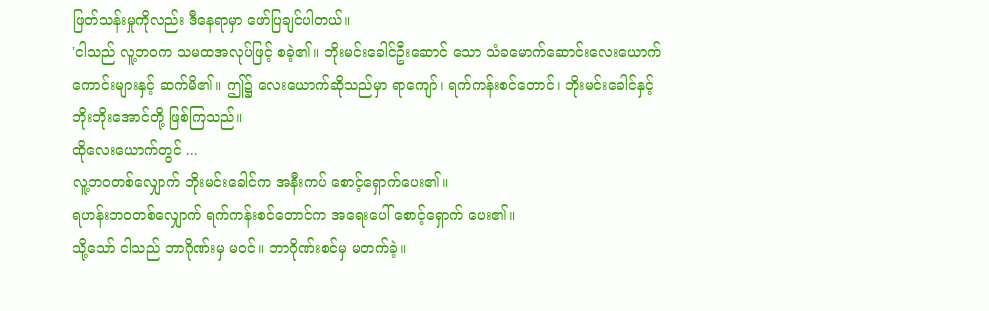ဖြတ်သန်းမှုကိုလည်း ဒီနေရာမှာ ဖော်ပြချင်ပါတယ်။
'ငါသည် လူ့ဘဝက သမထအလုပ်ဖြင့် စခဲ့၏။ ဘိုးမင်းခေါင်ဦးဆောင် သော သံခမောက်ဆောင်းလေးယောက်ကောင်းများနှင့် ဆက်မိ၏။ ဤ၌ လေးယောက်ဆိုသည်မှာ ရာကျော်၊ ရက်ကန်းစင်တောင်၊ ဘိုးမင်းခေါင်နှင့် ဘိုးဘိုးအောင်တို့ ဖြစ်ကြသည်။
ထိုလေးယောက်တွင် ...
လူ့ဘဝတစ်လျှောက် ဘိုးမင်းခေါင်က အနီးကပ် စောင့်ရှောက်ပေး၏။
ရဟန်းဘဝတစ်လျှောက် ရက်ကန်းစင်တောင်က အရေးပေါ် စောင့်ရှောက် ပေး၏။
သို့သော် ငါသည် ဘာဂိုဏ်းမှ မဝင်။ ဘာဂိုဏ်းစင်မှ မတက်ခဲ့။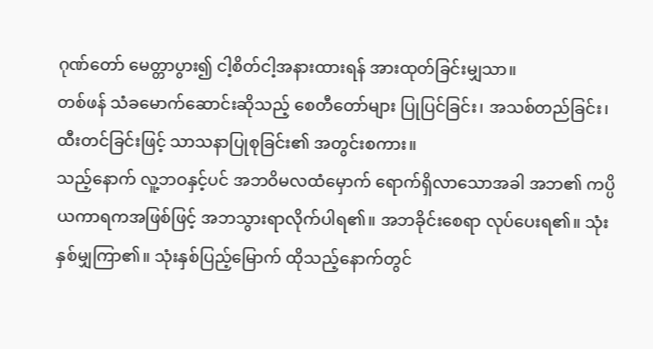ဂုဏ်တော် မေတ္တာပွား၍ ငါ့စိတ်ငါ့အနားထားရန် အားထုတ်ခြင်းမျှသာ။
တစ်ဖန် သံခမောက်ဆောင်းဆိုသည့် စေတီတော်များ ပြုပြင်ခြင်း၊ အသစ်တည်ခြင်း၊ ထီးတင်ခြင်းဖြင့် သာသနာပြုစုခြင်း၏ အတွင်းစကား။
သည့်နောက် လူ့ဘဝနှင့်ပင် အဘဝိမလထံမှောက် ရောက်ရှိလာသောအခါ အဘ၏ ကပ္ပိယကာရကအဖြစ်ဖြင့် အဘသွားရာလိုက်ပါရ၏။ အဘခိုင်းစေရာ လုပ်ပေးရ၏။ သုံးနှစ်မျှကြာ၏။ သုံးနှစ်ပြည့်မြောက် ထိုသည့်နောက်တွင်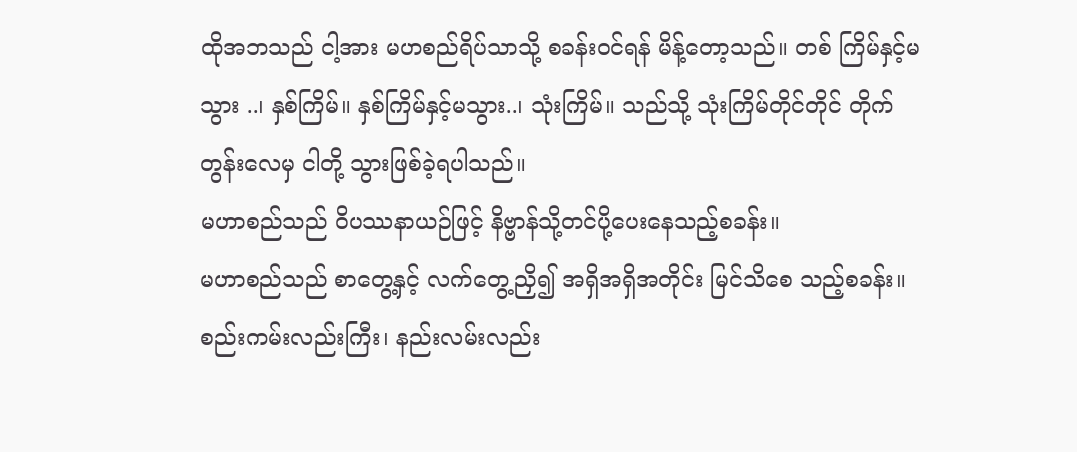ထိုအဘသည် ငါ့အား မဟစည်ရိပ်သာသို့ စခန်းဝင်ရန် မိန့်တော့သည်။ တစ် ကြိမ်နှင့်မသွား ..၊ နှစ်ကြိမ်။ နှစ်ကြိမ်နှင့်မသွား..၊ သုံးကြိမ်။ သည်သို့ သုံးကြိမ်တိုင်တိုင် တိုက်တွန်းလေမှ ငါတို့ သွားဖြစ်ခဲ့ရပါသည်။
မဟာစည်သည် ဝိပဿနာယဉ်ဖြင့် နိဗ္ဗာန်သို့တင်ပို့ပေးနေသည့်စခန်း။
မဟာစည်သည် စာတွေ့နှင့် လက်တွေ့ညှိ၍ အရှိအရှိအတိုင်း မြင်သိစေ သည့်စခန်း။
စည်းကမ်းလည်းကြီး၊ နည်းလမ်းလည်း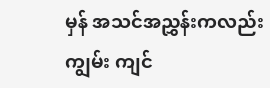မှန် အသင်အညွှန်းကလည်း ကျွမ်း ကျင်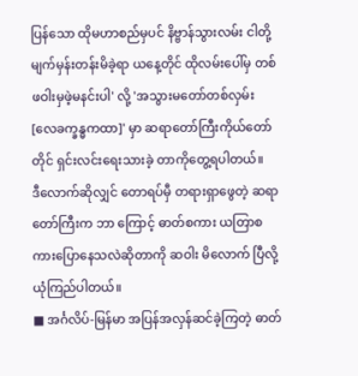ပြန်သော ထိုမဟာစည်မှပင် နိဗ္ဗာန်သွားလမ်း ငါတို့မျက်မှန်းတန်းမိခဲ့ရာ ယနေ့တိုင် ထိုလမ်းပေါ်မှ တစ်ဖဝါးမှဖဲ့မနင်းပါ' လို့ 'အသွားမတော်တစ်လှမ်း [လေခက္ခန္ဓကထာ]' မှာ ဆရာတော်ကြီးကိုယ်တော်တိုင် ရှင်းလင်းရေးသားခဲ့ တာကိုတွေ့ရပါတယ်။
ဒီလောက်ဆိုလျှင် တောရပ်မှီ တရားရှာဖွေတဲ့ ဆရာတော်ကြီးက ဘာ ကြောင့် ဓာတ်စကား ယတြာစကားပြောနေသလဲဆိုတာကို ဆဝါး မိလောက် ပြီလို့ ယုံကြည်ပါတယ်။
■ အင်္ဂလိပ်-မြန်မာ အပြန်အလှန်ဆင်ခဲ့ကြတဲ့ ဓာတ်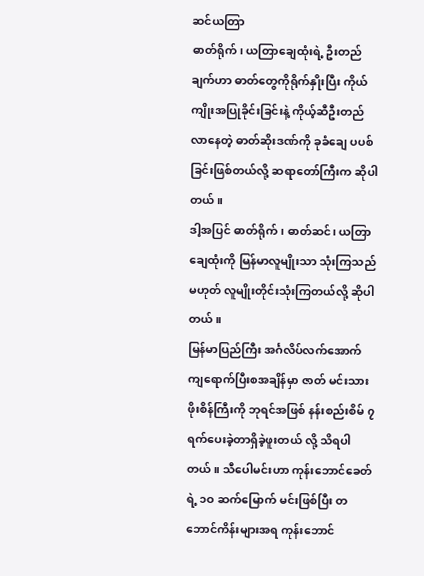ဆင်ယတြာ
ဓာတ်ရိုက်၊ ယတြာချေထုံးရဲ့ ဦးတည်ချက်ဟာ ဓာတ်တွေကိုရိုက်နှိုးပြီး ကိုယ်ကျိုးအပြုခိုင်းခြင်းနဲ့ ကိုယ့်ဆီဦးတည်လာနေတဲ့ ဓာတ်ဆိုးဒဏ်ကို ခုခံချေ ပပစ်ခြင်းဖြစ်တယ်လို့ ဆရာတော်ကြီးက ဆိုပါတယ်။
ဒါ့အပြင် ဓာတ်ရိုက်၊ ဓာတ်ဆင်၊ ယတြာချေထုံးကို မြန်မာလူမျိုးသာ သုံးကြသည်မဟုတ် လူမျိုးတိုင်းသုံးကြတယ်လို့ ဆိုပါတယ်။
မြန်မာပြည်ကြီး အင်္ဂလိပ်လက်အောက်ကျရောက်ပြီးစအချိန်မှာ ဇာတ် မင်းသားဖိုးစိန်ကြီးကို ဘုရင်အဖြစ် နန်းစည်းစိမ် ၇ ရက်ပေးခဲ့တာရှိခဲ့ဖူးတယ် လို့ သိရပါတယ်။ သီပေါမင်းဟာ ကုန်းဘောင်ခေတ်ရဲ့ ၁ဝ ဆက်မြောက် မင်းဖြစ်ပြီး တဘောင်ကိန်းများအရ ကုန်းဘောင်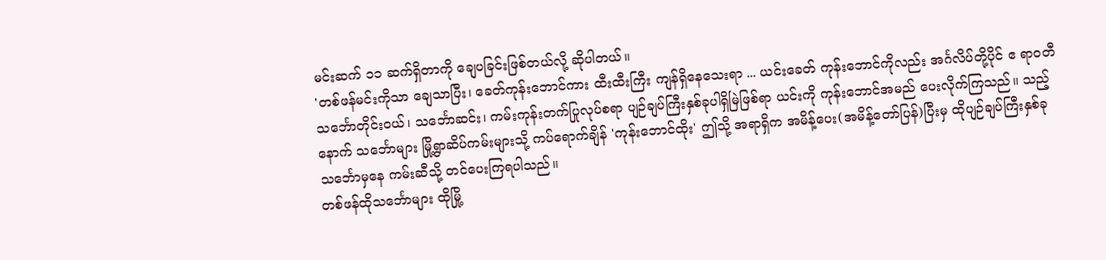မင်းဆက် ၁၁ ဆက်ရှိတာကို ချေပခြင်းဖြစ်တယ်လို့ ဆိုပါတယ်။
'တစ်ဖန်မင်းကိုသာ ချေသာပြီး၊ ခေတ်ကုန်းဘောင်ကား ထီးထီးကြီး ကျန်ရှိနေသေးရာ ... ယင်းခေတ် ကုန်းဘောင်ကိုလည်း အင်္ဂလိပ်တို့ပိုင် ဧ ရာဝတီသင်္ဘောတိုင်းဝယ်၊ သင်္ဘောဆင်း၊ ကမ်းကုန်းတက်ပြုလုပ်စရာ ပျဉ်ချပ်ကြီးနှစ်ခုပါရှိမြဲဖြစ်ရာ ယင်းကို ကုန်းဘောင်အမည် ပေးလိုက်ကြသည်။ သည့် နောက် သင်္ဘောများ မြို့ရွာဆိပ်ကမ်းများသို့ ကပ်ရောက်ချိန် 'ကုန်းဘောင်ထိုး' ဤသို့ အရာရှိက အမိန့်ပေး(အမိန့်တော်ပြန်)ပြီးမှ ထိုပျဉ်ချပ်ကြီးနှစ်ခု သင်္ဘောမှနေ ကမ်းဆီသို့ တင်ပေးကြရပါသည်။
တစ်ဖန်ထိုသင်္ဘောများ ထိုမြို့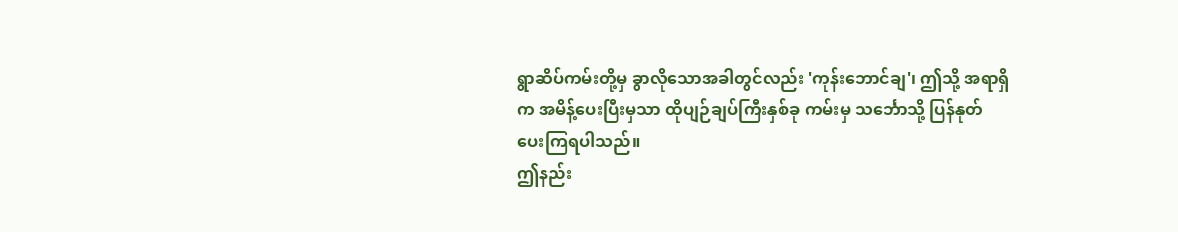ရွာဆိပ်ကမ်းတို့မှ ခွာလိုသောအခါတွင်လည်း 'ကုန်းဘောင်ချ'၊ ဤသို့ အရာရှိက အမိန့်ပေးပြီးမှသာ ထိုပျဉ်ချပ်ကြီးနှစ်ခု ကမ်းမှ သင်္ဘောသို့ ပြန်နုတ်ပေးကြရပါသည်။
ဤနည်း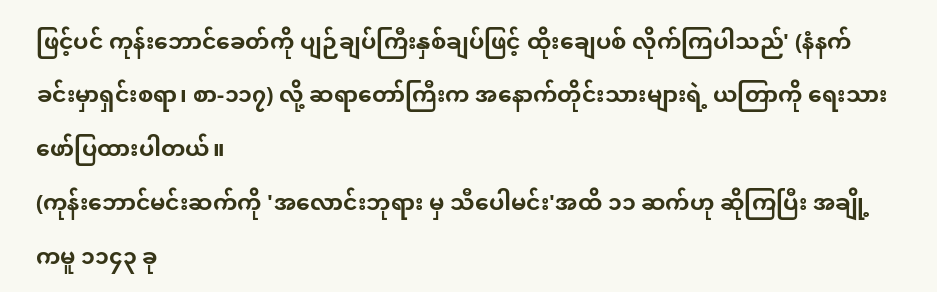ဖြင့်ပင် ကုန်းဘောင်ခေတ်ကို ပျဉ်ချပ်ကြီးနှစ်ချပ်ဖြင့် ထိုးချေပစ် လိုက်ကြပါသည်' (နံနက်ခင်းမှာရှင်းစရာ၊ စာ-၁၁၇) လို့ ဆရာတော်ကြီးက အနောက်တိုင်းသားများရဲ့ ယတြာကို ရေးသားဖော်ပြထားပါတယ်။
(ကုန်းဘောင်မင်းဆက်ကို 'အလောင်းဘုရား မှ သီပေါမင်း'အထိ ၁၁ ဆက်ဟု ဆိုကြပြီး အချို့ကမူ ၁၁၄၃ ခု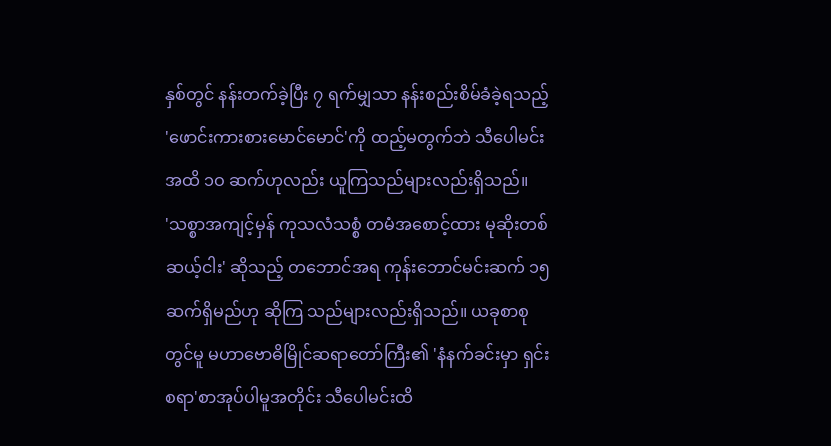နှစ်တွင် နန်းတက်ခဲ့ပြီး ၇ ရက်မျှသာ နန်းစည်းစိမ်ခံခဲ့ရသည့် 'ဖောင်းကားစားမောင်မောင်'ကို ထည့်မတွက်ဘဲ သီပေါမင်းအထိ ၁ဝ ဆက်ဟုလည်း ယူကြသည်များလည်းရှိသည်။
'သစ္စာအကျင့်မှန် ကုသလံသစ္စံ တမံအစောင့်ထား မုဆိုးတစ်ဆယ့်ငါး' ဆိုသည့် တဘောင်အရ ကုန်းဘောင်မင်းဆက် ၁၅ ဆက်ရှိမည်ဟု ဆိုကြ သည်များလည်းရှိသည်။ ယခုစာစုတွင်မူ မဟာဗောဓိမြိုင်ဆရာတော်ကြီး၏ 'နံနက်ခင်းမှာ ရှင်းစရာ'စာအုပ်ပါမူအတိုင်း သီပေါမင်းထိ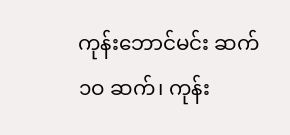ကုန်းဘောင်မင်း ဆက် ၁ဝ ဆက်၊ ကုန်း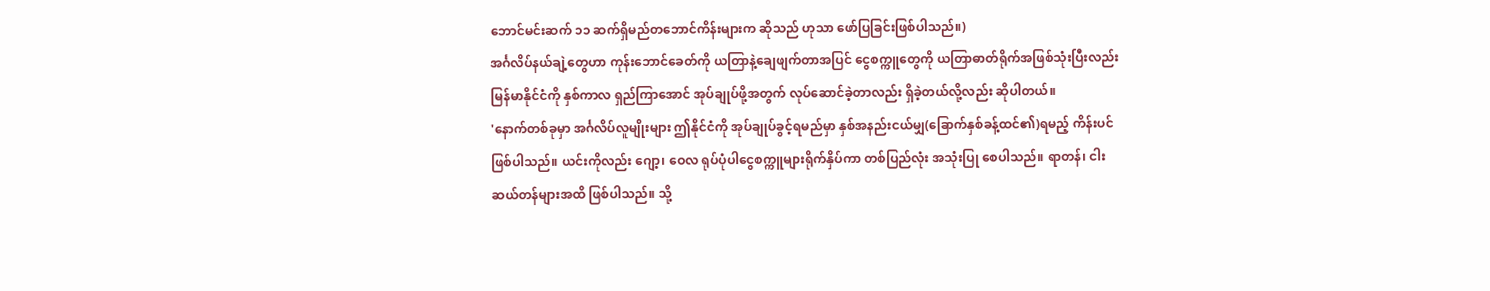ဘောင်မင်းဆက် ၁၁ ဆက်ရှိမည်တဘောင်ကိန်းများက ဆိုသည် ဟုသာ ဖော်ပြခြင်းဖြစ်ပါသည်။)
အင်္ဂလိပ်နယ်ချဲ့တွေဟာ ကုန်းဘောင်ခေတ်ကို ယတြာနဲ့ချေဖျက်တာအပြင် ငွေစက္ကူတွေကို ယတြာဓာတ်ရိုက်အဖြစ်သုံးပြီးလည်း မြန်မာနိုင်ငံကို နှစ်ကာလ ရှည်ကြာအောင် အုပ်ချုပ်ဖို့အတွက် လုပ်ဆောင်ခဲ့တာလည်း ရှိခဲ့တယ်လို့လည်း ဆိုပါတယ်။
'နောက်တစ်ခုမှာ အင်္ဂလိပ်လူမျိုးများ ဤနိုင်ငံကို အုပ်ချုပ်ခွင့်ရမည်မှာ နှစ်အနည်းငယ်မျှ(ခြောက်နှစ်ခန့်ထင်၏)ရမည့် ကိန်းပင်ဖြစ်ပါသည်။ ယင်းကိုလည်း ဂျော့၊ ဝေလ ရုပ်ပုံပါငွေစက္ကူများရိုက်နှိပ်ကာ တစ်ပြည်လုံး အသုံးပြု စေပါသည်။ ရာတန်၊ ငါးဆယ်တန်များအထိ ဖြစ်ပါသည်။ သို့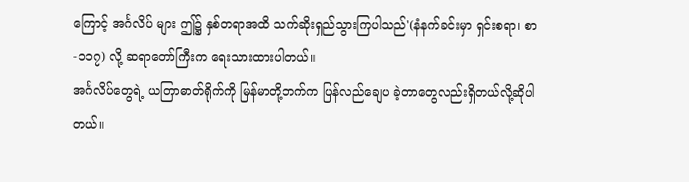ကြောင့် အင်္ဂလိပ် များ ဤ၌ နှစ်တရာအထိ သက်ဆိုးရှည်သွားကြပါသည်'(နံနက်ခင်းမှာ ရှင်းစရာ၊ စာ-၁၁၇) လို့ ဆရာတော်ကြီးက ရေးသားထားပါတယ်။
အင်္ဂလိပ်တွေရဲ့ ယတြာဓာတ်ရိုက်ကို မြန်မာတို့ဘက်က ပြန်လည်ချေပ ခဲ့တာတွေလည်းရှိတယ်လို့ဆိုပါတယ်။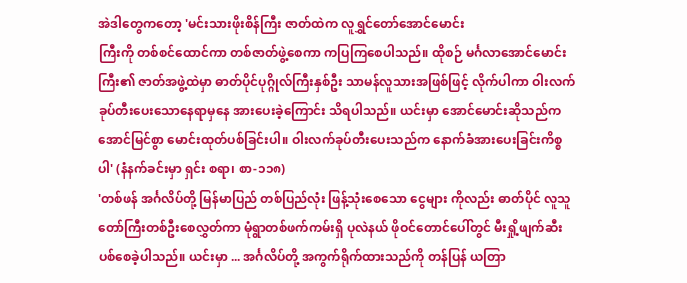အဲဒါတွေကတော့ 'မင်းသားဖိုးစိန်ကြီး ဇာတ်ထဲက လူရွှင်တော်အောင်မောင်း
ကြီးကို တစ်စင်ထောင်ကာ တစ်ဇာတ်ဖွဲ့စေကာ ကပြကြစေပါသည်။ ထိုစဉ် မင်္ဂလာအောင်မောင်းကြီး၏ ဇာတ်အဖွဲ့ထဲမှာ ဓာတ်ပိုင်ပုဂ္ဂိုလ်ကြီးနှစ်ဦး သာမန်လူသားအဖြစ်ဖြင့် လိုက်ပါကာ ဝါးလက်ခုပ်တီးပေးသောနေရာမှနေ အားပေးခဲ့ကြောင်း သိရပါသည်။ ယင်းမှာ အောင်မောင်းဆိုသည်က အောင်မြင်စွာ မောင်းထုတ်ပစ်ခြင်းပါ။ ဝါးလက်ခုပ်တီးပေးသည်က နောက်ခံအားပေးခြင်းကိစ္စပါ' (နံနက်ခင်းမှာ ရှင်း စရာ၊ စာ-၁၁၈)
'တစ်ဖန် အင်္ဂလိပ်တို့ မြန်မာပြည် တစ်ပြည်လုံး ဖြန့်သုံးစေသော ငွေများ ကိုလည်း ဓာတ်ပိုင် လူသူတော်ကြီးတစ်ဦးစေလွှတ်ကာ မုံရွာတစ်ဖက်ကမ်းရှိ ပုလဲနယ် ဖိုဝင်တောင်ပေါ်တွင် မီးရှို့ဖျက်ဆီးပစ်စေခဲ့ပါသည်။ ယင်းမှာ ... အင်္ဂလိပ်တို့ အကွက်ရိုက်ထားသည်ကို တန်ပြန် ယတြာ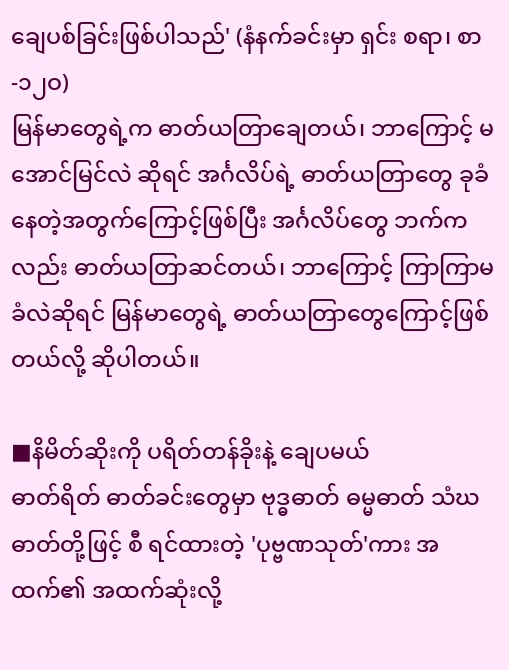ချေပစ်ခြင်းဖြစ်ပါသည်' (နံနက်ခင်းမှာ ရှင်း စရာ၊ စာ-၁၂ဝ)
မြန်မာတွေရဲ့က ဓာတ်ယတြာချေတယ်၊ ဘာကြောင့် မအောင်မြင်လဲ ဆိုရင် အင်္ဂလိပ်ရဲ့ ဓာတ်ယတြာတွေ ခုခံနေတဲ့အတွက်ကြောင့်ဖြစ်ပြီး အင်္ဂလိပ်တွေ ဘက်ကလည်း ဓာတ်ယတြာဆင်တယ်၊ ဘာကြောင့် ကြာကြာမခံလဲဆိုရင် မြန်မာတွေရဲ့ ဓာတ်ယတြာတွေကြောင့်ဖြစ်တယ်လို့ ဆိုပါတယ်။

■နိမိတ်ဆိုးကို ပရိတ်တန်ခိုးနဲ့ ချေပမယ်
ဓာတ်ရိတ် ဓာတ်ခင်းတွေမှာ ဗုဒ္ဓဓာတ် ဓမ္မဓာတ် သံဃဓာတ်တို့ဖြင့် စီ ရင်ထားတဲ့ 'ပုဗ္ဗဏသုတ်'ကား အထက်၏ အထက်ဆုံးလို့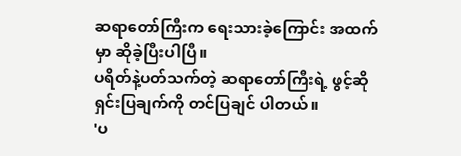ဆရာတော်ကြီးက ရေးသားခဲ့ကြောင်း အထက်မှာ ဆိုခဲ့ပြီးပါပြီ။
ပရိတ်နဲ့ပတ်သက်တဲ့ ဆရာတော်ကြီးရဲ့ ဖွင့်ဆိုရှင်းပြချက်ကို တင်ပြချင် ပါတယ်။
'ပ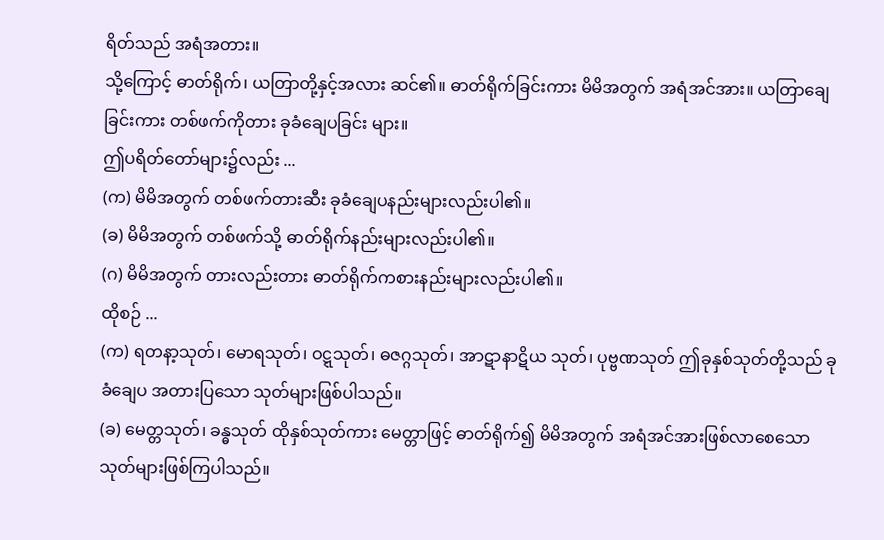ရိတ်သည် အရံအတား။
သို့ကြောင့် ဓာတ်ရိုက်၊ ယတြာတို့နှင့်အလား ဆင်၏။ ဓာတ်ရိုက်ခြင်းကား မိမိအတွက် အရံအင်အား။ ယတြာချေခြင်းကား တစ်ဖက်ကိုတား ခုခံချေပခြင်း များ။
ဤပရိတ်တော်များ၌လည်း ...
(က) မိမိအတွက် တစ်ဖက်တားဆီး ခုခံချေပနည်းများလည်းပါ၏။
(ခ) မိမိအတွက် တစ်ဖက်သို့ ဓာတ်ရိုက်နည်းများလည်းပါ၏။
(ဂ) မိမိအတွက် တားလည်းတား ဓာတ်ရိုက်ကစားနည်းများလည်းပါ၏။
ထိုစဉ် ...
(က) ရတနာ့သုတ်၊ မောရသုတ်၊ ဝဋ္ဋသုတ်၊ ဓဇဂ္ဂသုတ်၊ အာဋာနာဋိယ သုတ်၊ ပုဗ္ဗဏသုတ် ဤခုနှစ်သုတ်တို့သည် ခုခံချေပ အတားပြသော သုတ်များဖြစ်ပါသည်။
(ခ) မေတ္တသုတ်၊ ခန္ဓသုတ် ထိုနှစ်သုတ်ကား မေတ္တာဖြင့် ဓာတ်ရိုက်၍ မိမိအတွက် အရံအင်အားဖြစ်လာစေသော သုတ်များဖြစ်ကြပါသည်။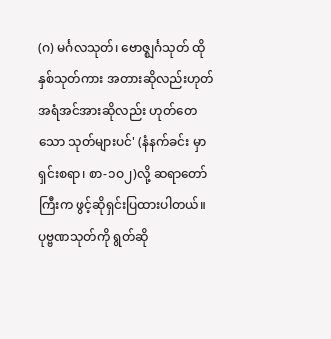(ဂ) မင်္ဂလသုတ်၊ ဗောဇ္ဈင်္ဂသုတ် ထိုနှစ်သုတ်ကား အတားဆိုလည်းဟုတ် အရံအင်အားဆိုလည်း ဟုတ်တေသော သုတ်များပင်' (နံနက်ခင်း မှာရှင်းစရာ၊ စာ-၁ဝ၂)လို့ ဆရာတော်ကြီးက ဖွင့်ဆိုရှင်းပြထားပါတယ်။
ပုဗ္ဗဏသုတ်ကို ရွတ်ဆို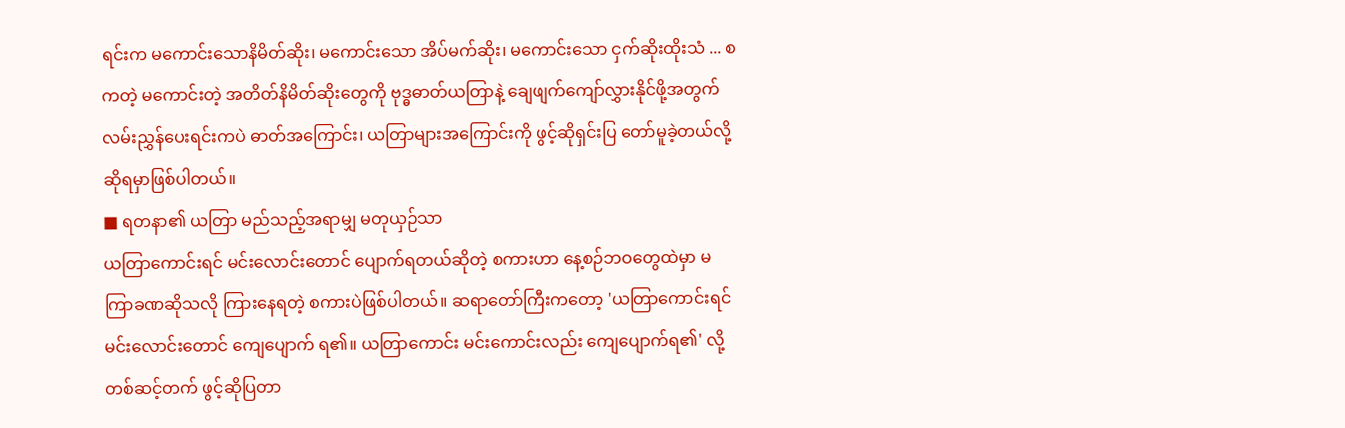ရင်းက မကောင်းသောနိမိတ်ဆိုး၊ မကောင်းသော အိပ်မက်ဆိုး၊ မကောင်းသော ငှက်ဆိုးထိုးသံ ... စကတဲ့ မကောင်းတဲ့ အတိတ်နိမိတ်ဆိုးတွေကို ဗုဒ္ဓဓာတ်ယတြာနဲ့ ချေဖျက်ကျော်လွှားနိုင်ဖို့အတွက် လမ်းညွှန်ပေးရင်းကပဲ ဓာတ်အကြောင်း၊ ယတြာများအကြောင်းကို ဖွင့်ဆိုရှင်းပြ တော်မူခဲ့တယ်လို့ ဆိုရမှာဖြစ်ပါတယ်။
■ ရတနာ၏ ယတြာ မည်သည့်အရာမျှ မတုယှဉ်သာ
ယတြာကောင်းရင် မင်းလောင်းတောင် ပျောက်ရတယ်ဆိုတဲ့ စကားဟာ နေ့စဉ်ဘဝတွေထဲမှာ မကြာခဏဆိုသလို ကြားနေရတဲ့ စကားပဲဖြစ်ပါတယ်။ ဆရာတော်ကြီးကတော့ 'ယတြာကောင်းရင် မင်းလောင်းတောင် ကျေပျောက် ရ၏။ ယတြာကောင်း မင်းကောင်းလည်း ကျေပျောက်ရ၏' လို့ တစ်ဆင့်တက် ဖွင့်ဆိုပြတာ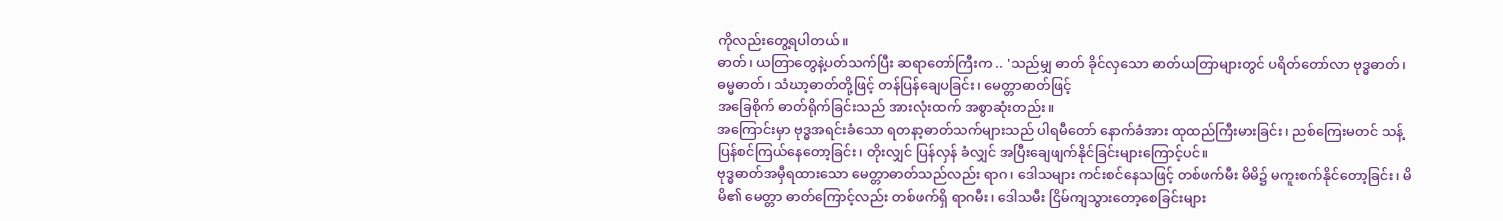ကိုလည်းတွေ့ရပါတယ်။
ဓာတ်၊ ယတြာတွေနဲ့ပတ်သက်ပြီး ဆရာတော်ကြီးက .. 'သည်မျှ ဓာတ် ခိုင်လှသော ဓာတ်ယတြာများတွင် ပရိတ်တော်လာ ဗုဒ္ဓဓာတ်၊ ဓမ္မဓာတ်၊ သံဃာ့ဓာတ်တို့ဖြင့် တန်ပြန်ချေပခြင်း၊ မေတ္တာဓာတ်ဖြင့်
အခြေစိုက် ဓာတ်ရိုက်ခြင်းသည် အားလုံးထက် အစွာဆုံးတည်း။
အကြောင်းမှာ ဗုဒ္ဓအရင်းခံသော ရတနာ့ဓာတ်သက်များသည် ပါရမီတော် နောက်ခံအား ထုထည်ကြီးမားခြင်း၊ ညစ်ကြေးမတင် သန့်ပြန်စင်ကြယ်နေတော့ခြင်း၊ တိုးလျှင် ပြန်လှန် ခံလျှင် အပြီးချေဖျက်နိုင်ခြင်းများကြောင့်ပင်။
ဗုဒ္ဓဓာတ်အမှီရထားသော မေတ္တာဓာတ်သည်လည်း ရာဂ၊ ဒေါသများ ကင်းစင်နေသဖြင့် တစ်ဖက်မီး မိမိ၌ မကူးစက်နိုင်တော့ခြင်း၊ မိမိ၏ မေတ္တာ ဓာတ်ကြောင့်လည်း တစ်ဖက်ရှိ ရာဂမီး၊ ဒေါသမီး ငြိမ်ကျသွားတော့စေခြင်းများ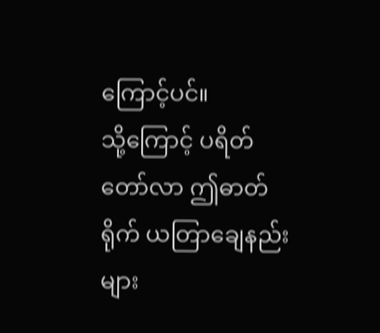ကြောင့်ပင်။
သို့ကြောင့် ပရိတ်တော်လာ ဤဓာတ်ရိုက် ယတြာချေနည်းများ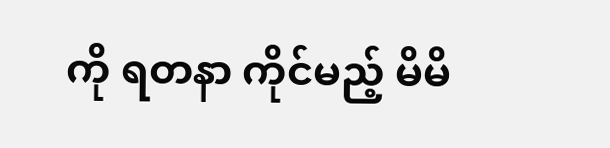ကို ရတနာ ကိုင်မည့် မိမိ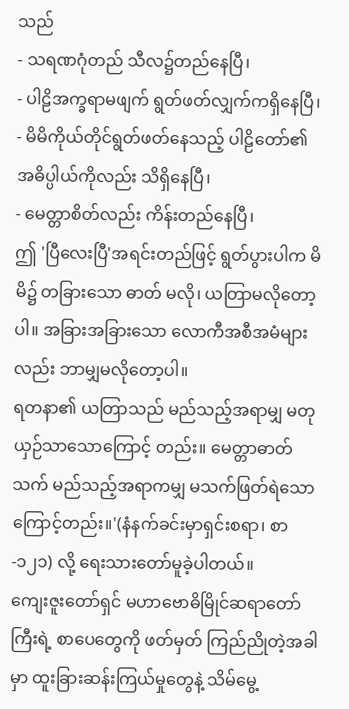သည်
- သရဏဂုံတည် သီလ၌တည်နေပြီ၊
- ပါဠိအက္ခရာမဖျက် ရွတ်ဖတ်လျှက်ကရှိနေပြီ၊
- မိမိကိုယ်တိုင်ရွတ်ဖတ်နေသည့် ပါဠိတော်၏ အဓိပ္ပါယ်ကိုလည်း သိရှိနေပြီ၊
- မေတ္တာစိတ်လည်း ကိန်းတည်နေပြီ၊
ဤ 'ပြီလေးပြီ'အရင်းတည်ဖြင့် ရွတ်ပွားပါက မိမိ၌ တခြားသော ဓာတ် မလို၊ ယတြာမလိုတော့ပါ။ အခြားအခြားသော လောကီအစီအမံများလည်း ဘာမျှမလိုတော့ပါ။
ရတနာ၏ ယတြာသည် မည်သည့်အရာမျှ မတုယှဉ်သာသောကြောင့် တည်း။ မေတ္တာဓာတ်သက် မည်သည့်အရာကမျှ မသက်ဖြတ်ရဲသောကြောင့်တည်း။'(နံနက်ခင်းမှာရှင်းစရာ၊ စာ-၁၂၁) လို့ ရေးသားတော်မူခဲ့ပါတယ်။
ကျေးဇူးတော်ရှင် မဟာဗောဓိမြိုင်ဆရာတော်ကြီးရဲ့ စာပေတွေကို ဖတ်မှတ် ကြည်ညိုတဲ့အခါမှာ ထူးခြားဆန်းကြယ်မှုတွေနဲ့ သိမ်မွေ့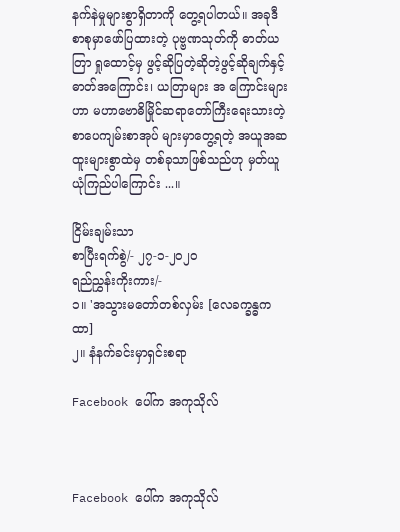နက်နဲမှုများစွာရှိတာကို တွေ့ရပါတယ်။ အခုဒီစာစုမှာဖော်ပြထားတဲ့ ပုဗ္ဗဏသုတ်ကို ဓာတ်ယတြာ ရှုထောင့်မှ ဖွင့်ဆိုပြတဲ့ဆိုတဲ့ဖွင့်ဆိုချက်နှင့် ဓာတ်အကြောင်း၊ ယတြာများ အ ကြောင်းများဟာ မဟာဗောဓိမြိုင်ဆရာတော်ကြီးရေးသားတဲ့ စာပေကျမ်းစာအုပ် များမှာတွေ့ရတဲ့ အယူအဆထူးများစွာထဲမှ တစ်ခုသာဖြစ်သည်ဟု မှတ်ယူ ယုံကြည်ပါကြောင်း ...။

ငြိမ်းချမ်းသာ
စာပြီးရက်စွဲ/- ၂၇-၁-၂ဝ၂ဝ
ရည်ညွှန်းကိုးကား/-
၁။ 'အသွားမတော်တစ်လှမ်း [လေခက္ခန္ဓကထာ]
၂။ နံနက်ခင်းမှာရှင်းစရာ

Facebook ပေါ်က အကုသိုလ်



Facebook ပေါ်က အကုသိုလ်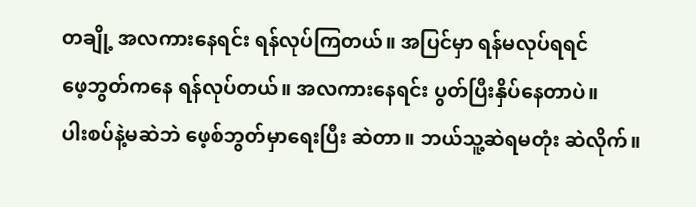တချို့ အလကားနေရင်း ရန်လုပ်ကြတယ်။ အပြင်မှာ ရန်မလုပ်ရရင်
ဖေ့ဘွတ်ကနေ ရန်လုပ်တယ်။ အလကားနေရင်း ပွတ်ပြီးနှိပ်နေတာပဲ။
ပါးစပ်နဲ့မဆဲဘဲ ဖေ့စ်ဘွတ်မှာရေးပြီး ဆဲတာ။ ဘယ်သူ့ဆဲရမတုံး ဆဲလိုက်။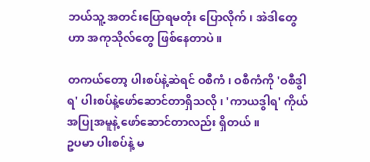ဘယ်သူ့ အတင်းပြောရမတုံး ပြောလိုက်၊ အဲဒါတွေဟာ အကုသိုလ်တွေ ဖြစ်နေတာပဲ။

တကယ်တော့ ပါးစပ်နဲ့ဆဲရင် ဝစီကံ၊ ဝစီကံကို 'ဝစီဒွါရ' ပါးစပ်နဲ့ဖော်ဆောင်တာရှိသလို၊ 'ကာယဒွါရ' ကိုယ်အပြုအမူနဲ့ ဖော်ဆောင်တာလည်း ရှိတယ်။
ဥပမာ ပါးစပ်နဲ့ မ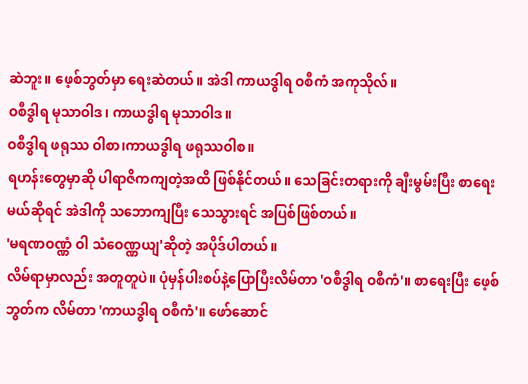ဆဲဘူး။ ဖေ့စ်ဘွတ်မှာ ရေးဆဲတယ်။ အဲဒါ ကာယဒွါရ ဝစီကံ အကုသိုလ်။
ဝစီဒွါရ မုသာဝါဒ၊ ကာယဒွါရ မုသာဝါဒ။
ဝစီဒွါရ ဖရုဿ ဝါစာ၊ကာယဒွါရ ဖရုဿဝါစ။
ရဟန်းတွေမှာဆို ပါရာဇိကကျတဲ့အထိ ဖြစ်နိုင်တယ်။ သေခြင်းတရားကို ချီးမွမ်းပြီး စာရေးမယ်ဆိုရင် အဲဒါကို သဘောကျပြီး သေသွားရင် အပြစ်ဖြစ်တယ်။
'မရဏဝဏ္ဏံ ဝါ သံဝေဏ္ဏယျ'ဆိုတဲ့ အပိုဒ်ပါတယ်။
လိမ်ရာမှာလည်း အတူတူပဲ။ ပုံမှန်ပါးစပ်နဲ့ပြောပြီးလိမ်တာ 'ဝစီဒွါရ ဝစီကံ'။ စာရေးပြီး ဖေ့စ်ဘွတ်က လိမ်တာ 'ကာယဒွါရ ဝစီကံ'။ ဖော်ဆောင်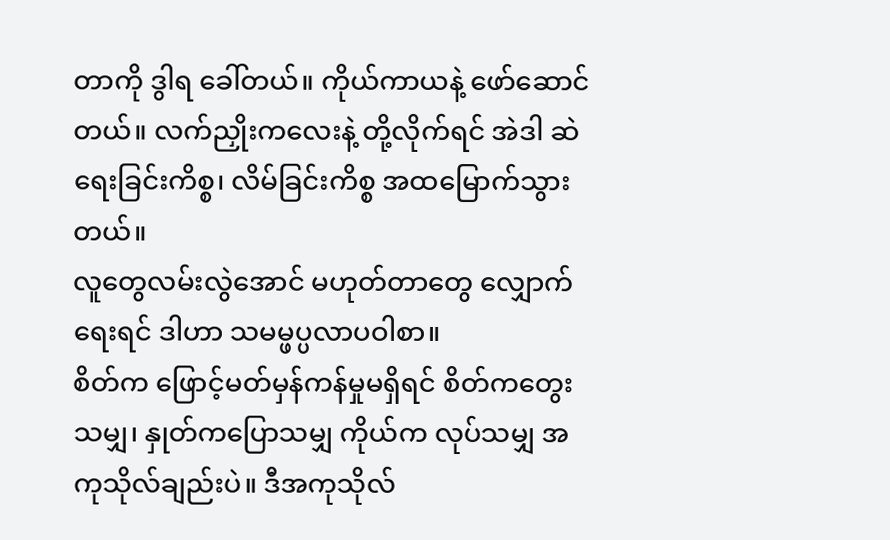တာကို ဒွါရ ခေါ်တယ်။ ကိုယ်ကာယနဲ့ ဖော်ဆောင်တယ်။ လက်ညှိုးကလေးနဲ့ တို့လိုက်ရင် အဲဒါ ဆဲရေးခြင်းကိစ္စ၊ လိမ်ခြင်းကိစ္စ အထမြောက်သွားတယ်။
လူတွေလမ်းလွဲအောင် မဟုတ်တာတွေ လျှောက်ရေးရင် ဒါဟာ သမမ္ဖပ္ပလာပဝါစာ။
စိတ်က ဖြောင့်မတ်မှန်ကန်မှုမရှိရင် စိတ်ကတွေးသမျှ၊ နှုတ်ကပြောသမျှ ကိုယ်က လုပ်သမျှ အကုသိုလ်ချည်းပဲ။ ဒီအကုသိုလ်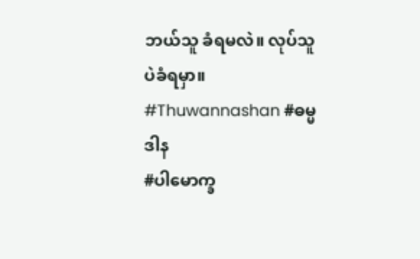ဘယ်သူ ခံရမလဲ။ လုပ်သူပဲခံရမှာ။
#Thuwannashan #ဓမ္မဒါန
#ပါမောက္ခ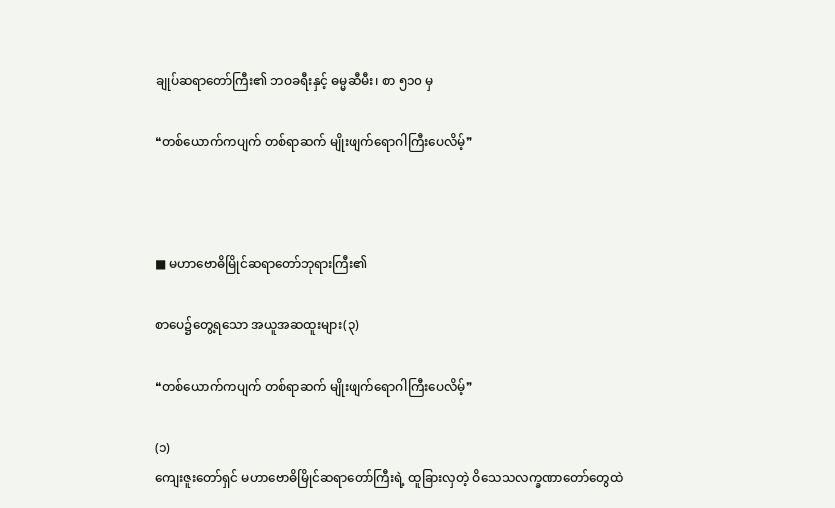ချုပ်ဆရာတော်ကြီး၏ ဘဝခရီးနှင့် ဓမ္မဆီမီး၊ စာ ၅၁၀ မှ

❝တစ်ယောက်ကပျက် တစ်ရာဆက် မျိုးဖျက်ရောဂါကြီးပေလိမ့်❞



■ မဟာဗောဓိမြိုင်ဆရာတော်ဘုရားကြီး၏

စာပေ၌တွေ့ရသော အယူအဆထူးများ(၃)

❝တစ်ယောက်ကပျက် တစ်ရာဆက် မျိုးဖျက်ရောဂါကြီးပေလိမ့်❞

(၁)
ကျေးဇူးတော်ရှင် မဟာဗောဓိမြိုင်ဆရာတော်ကြီးရဲ့ ထူခြားလှတဲ့ ဝိသေသလက္ခဏာတော်တွေထဲ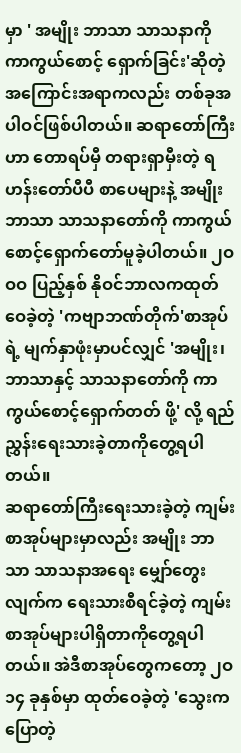မှာ ' အမျိုး ဘာသာ သာသနာကို ကာကွယ်စောင့် ရှောက်ခြင်း'ဆိုတဲ့ အကြောင်းအရာကလည်း တစ်ခုအပါဝင်ဖြစ်ပါတယ်။ ဆရာတော်ကြီးဟာ တောရပ်မှီ တရားရှာမှီးတဲ့ ရဟန်းတော်ပီပီ စာပေများနဲ့ အမျိုး ဘာသာ သာသနာတော်ကို ကာကွယ်စောင့်ရှောက်တော်မူခဲ့ပါတယ်။ ၂ဝဝဝ ပြည့်နှစ် နိုဝင်ဘာလကထုတ်ဝေခဲ့တဲ့ 'ကဗျာဘဏ်တိုက်'စာအုပ်ရဲ့ မျက်နှာဖုံးမှာပင်လျှင် 'အမျိုး၊ ဘာသာနှင့် သာသနာတော်ကို ကာကွယ်စောင့်ရှောက်တတ် ဖို့' လို့ ရည်ညွှန်းရေးသားခဲ့တာကိုတွေ့ရပါတယ်။
ဆရာတော်ကြီးရေးသားခဲ့တဲ့ ကျမ်းစာအုပ်များမှာလည်း အမျိုး ဘာသာ သာသနာအရေး မျှော်တွေးလျက်က ရေးသားစီရင်ခဲ့တဲ့ ကျမ်းစာအုပ်များပါရှိတာကိုတွေ့ရပါတယ်။ အဲဒီစာအုပ်တွေကတော့ ၂ဝ၁၄ ခုနှစ်မှာ ထုတ်ဝေခဲ့တဲ့ 'သွေးကပြောတဲ့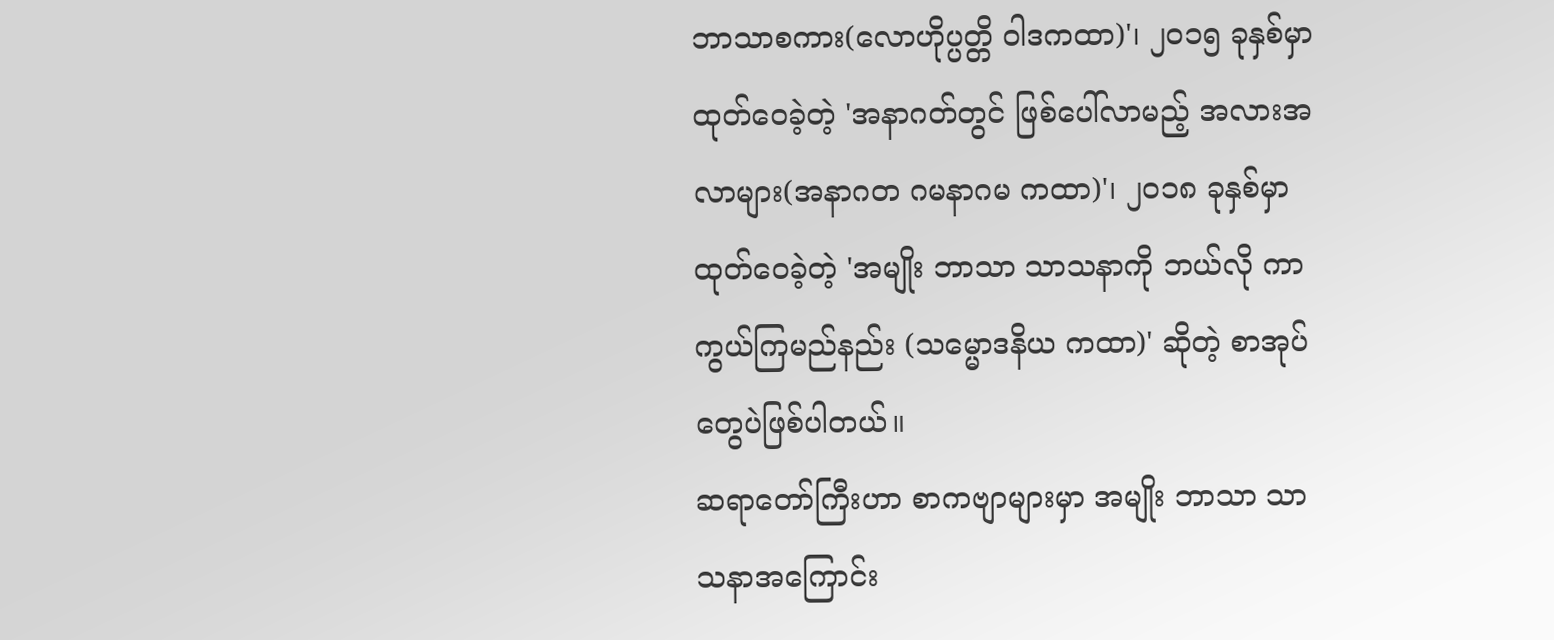ဘာသာစကား(လောဟိုပ္ပတ္တိ ဝါဒကထာ)'၊ ၂ဝ၁၅ ခုနှစ်မှာ ထုတ်ဝေခဲ့တဲ့ 'အနာဂတ်တွင် ဖြစ်ပေါ်လာမည့် အလားအလာများ(အနာဂတ ဂမနာဂမ ကထာ)'၊ ၂ဝ၁၈ ခုနှစ်မှာ ထုတ်ဝေခဲ့တဲ့ 'အမျိုး ဘာသာ သာသနာကို ဘယ်လို ကာကွယ်ကြမည်နည်း (သမ္မောဒနိယ ကထာ)' ဆိုတဲ့ စာအုပ်တွေပဲဖြစ်ပါတယ်။
ဆရာတော်ကြီးဟာ စာကဗျာများမှာ အမျိုး ဘာသာ သာသနာအကြောင်း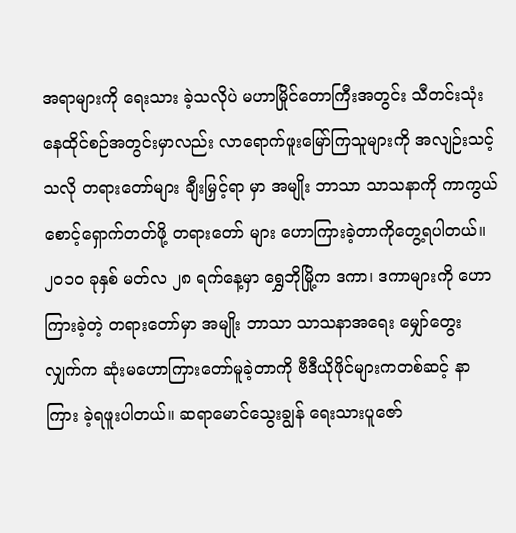အရာများကို ရေးသား ခဲ့သလိုပဲ မဟာမြိုင်တောကြီးအတွင်း သီတင်းသုံးနေထိုင်စဉ်အတွင်းမှာလည်း လာရောက်ဖူးမြော်ကြသူများကို အလျဉ်းသင့်သလို တရားတော်များ ချီးမြှင့်ရာ မှာ အမျိုး ဘာသာ သာသနာကို ကာကွယ်စောင့်ရှောက်တတ်ဖို့ တရားတော် များ ဟောကြားခဲ့တာကိုတွေ့ရပါတယ်။
၂ဝ၁ဝ ခုနှစ် မတ်လ ၂၈ ရက်နေ့မှာ ရွှေဘိုမြို့က ဒကာ၊ ဒကာများကို ဟောကြားခဲ့တဲ့ တရားတော်မှာ အမျိုး ဘာသာ သာသနာအရေး မျှော်တွေး လျှက်က ဆုံးမဟောကြားတော်မူခဲ့တာကို ဗီဒီယိုဖိုင်များကတစ်ဆင့် နာကြား ခဲ့ရဖူးပါတယ်။ ဆရာမောင်သွေးချွန် ရေးသားပူဇော်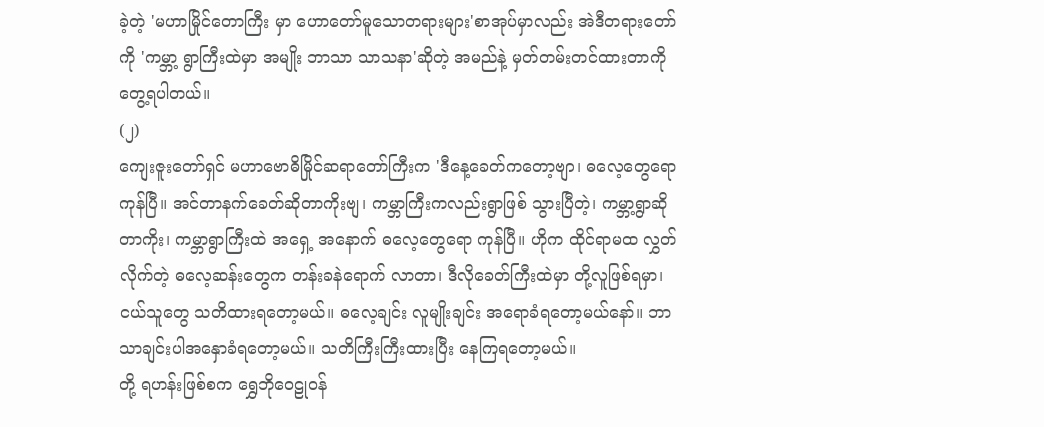ခဲ့တဲ့ 'မဟာမြိုင်တောကြီး မှာ ဟောတော်မူသောတရားများ'စာအုပ်မှာလည်း အဲဒီတရားတော်ကို 'ကမ္ဘာ့ ရွာကြီးထဲမှာ အမျိုး ဘာသာ သာသနာ'ဆိုတဲ့ အမည်နဲ့ မှတ်တမ်းတင်ထားတာကိုတွေ့ရပါတယ်။
(၂)
ကျေးဇူးတော်ရှင် မဟာဗောဓိမြိုင်ဆရာတော်ကြီးက 'ဒီနေ့ခေတ်ကတော့ဗျာ၊ ဓလေ့တွေရောကုန်ပြီ။ အင်တာနက်ခေတ်ဆိုတာကိုးဗျ၊ ကမ္ဘာကြီးကလည်းရွာဖြစ် သွားပြီတဲ့၊ ကမ္ဘာ့ရွာဆိုတာကိုး၊ ကမ္ဘာရွာကြီးထဲ အရှေ့ အနောက် ဓလေ့တွေရော ကုန်ပြီ။ ဟိုက ထိုင်ရာမထ လွှတ်လိုက်တဲ့ ဓလေ့ဆန်းတွေက တန်းခနဲရောက် လာတာ၊ ဒီလိုခေတ်ကြီးထဲမှာ တို့လူဖြစ်ရမှာ၊ ငယ်သူတွေ သတိထားရတော့မယ်။ ဓလေ့ချင်း လူမျိုးချင်း အရောခံရတော့မယ်နော်။ ဘာသာချင်းပါအနှောခံရတော့မယ်။ သတိကြီးကြီးထားပြီး နေကြရတော့မယ်။
တို့ ရဟန်းဖြစ်စက ရွှေဘိုဝေဠုဝန်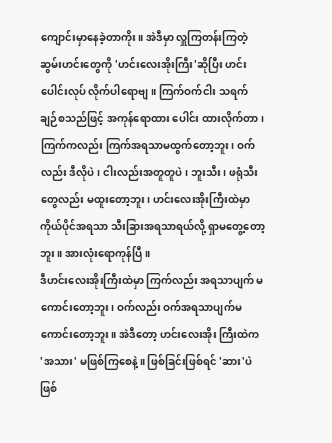ကျောင်းမှာနေခဲ့တာကိုး။ အဲဒီမှာ လှူကြတန်းကြတဲ့ ဆွမ်းဟင်းတွေကို 'ဟင်းလေးအိုးကြီး'ဆိုပြီး ဟင်းပေါင်းလုပ် လိုက်ပါရောဗျ။ ကြက်ဝက်ငါး သရက်ချဉ်စသည်ဖြင့် အကုန်ရောထား ပေါင်း ထားလိုက်တာ၊ ကြက်ကလည်း ကြက်အရသာမထွက်တော့ဘူး၊ ဝက်လည်း ဒီလိုပဲ၊ ငါးလည်းအတူတူပဲ၊ ဘူးသီး၊ ဖရုံသီးတွေလည်း မထူးတော့ဘူး၊ ဟင်းလေးအိုးကြီးထဲမှာ ကိုယ်ပိုင်အရသာ သီးခြားအရသာရယ်လို့ ရှာမတွေ့တော့ဘူး။ အားလုံးရောကုန်ပြီ။
ဒီဟင်းလေးအိုးကြီးထဲမှာ ကြက်လည်း အရသာပျက် မကောင်းတော့ဘူး၊ ဝက်လည်း ဝက်အရသာပျက်မကောင်းတော့ဘူး။ အဲဒီတော့ ဟင်းလေးအိုး ကြီးထဲက 'အသား' မဖြစ်ကြစေနဲ့။ ဖြစ်ခြင်းဖြစ်ရင် 'ဆား'ပဲဖြစ်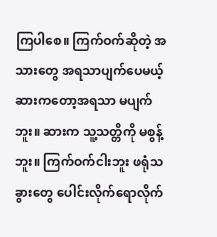ကြပါစေ။ ကြက်ဝက်ဆိုတဲ့ အသားတွေ အရသာပျက်ပေမယ့် ဆားကတော့အရသာ မပျက်ဘူး။ ဆားက သူ့သတ္တိကို မစွန့်ဘူး။ ကြက်ဝက်ငါးဘူး ဖရုံသခွားတွေ ပေါင်းလိုက်ရောလိုက်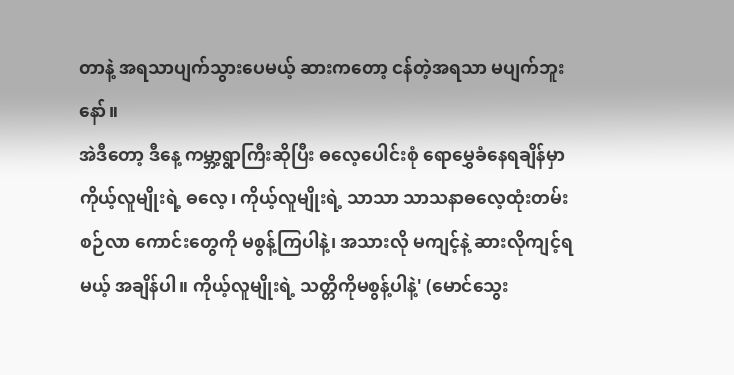တာနဲ့ အရသာပျက်သွားပေမယ့် ဆားကတော့ ငန်တဲ့အရသာ မပျက်ဘူးနော်။
အဲဒီတော့ ဒီနေ့ ကမ္ဘာ့ရွာကြီးဆိုပြီး ဓလေ့ပေါင်းစုံ ရောမွှေခံနေရချိန်မှာ ကိုယ့်လူမျိုးရဲ့ ဓလေ့၊ ကိုယ့်လူမျိုးရဲ့ သာသာ သာသနာဓလေ့ထုံးတမ်းစဉ်လာ ကောင်းတွေကို မစွန့်ကြပါနဲ့၊ အသားလို မကျင့်နဲ့ ဆားလိုကျင့်ရမယ့် အချိန်ပါ။ ကိုယ့်လူမျိုးရဲ့ သတ္တိကိုမစွန့်ပါနဲ့' (မောင်သွေး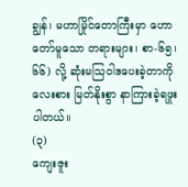ချွန်၊ မဟာမြိုင်တောကြီးမှာ ဟောတော်မူသော တရားများ၊ စာ-၆၅၊၆၆) လို့ ဆုံးမသြဝါဒပေးခဲ့တာကို လေးစား မြတ်နိုးစွာ နာကြားခဲ့ရဖူးပါတယ်။
(၃)
ကျေးဇူး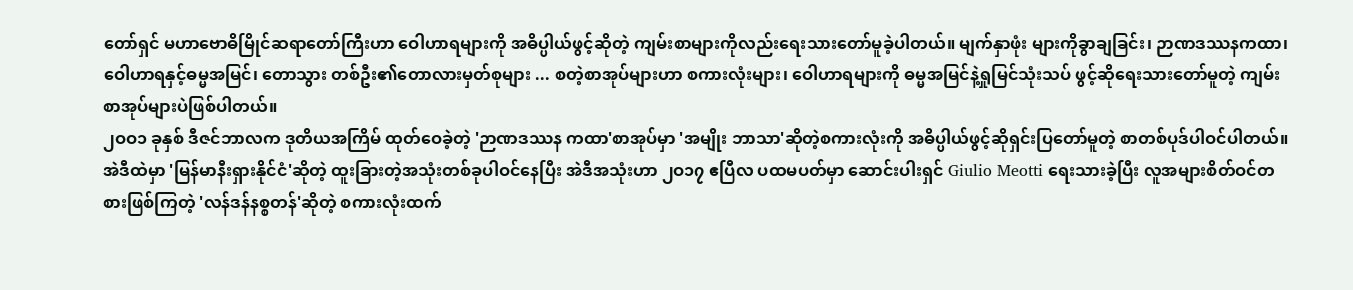တော်ရှင် မဟာဗောဓိမြိုင်ဆရာတော်ကြီးဟာ ဝေါဟာရများကို အဓိပ္ပါယ်ဖွင့်ဆိုတဲ့ ကျမ်းစာများကိုလည်းရေးသားတော်မူခဲ့ပါတယ်။ မျက်နှာဖုံး များကိုခွာချခြင်း၊ ဉာဏဒဿနကထာ၊ ဝေါဟာရနှင့်ဓမ္မအမြင်၊ တောသွား တစ်ဦး၏တောလားမှတ်စုများ ... စတဲ့စာအုပ်များဟာ စကားလုံးများ၊ ဝေါဟာရများကို ဓမ္မအမြင်နဲ့ရှုမြင်သုံးသပ် ဖွင့်ဆိုရေးသားတော်မူတဲ့ ကျမ်းစာအုပ်များပဲဖြစ်ပါတယ်။
၂ဝဝ၁ ခုနှစ် ဒီဇင်ဘာလက ဒုတိယအကြိမ် ထုတ်ဝေခဲ့တဲ့ 'ဉာဏဒဿန ကထာ'စာအုပ်မှာ 'အမျိုး ဘာသာ'ဆိုတဲ့စကားလုံးကို အဓိပ္ပါယ်ဖွင့်ဆိုရှင်းပြတော်မူတဲ့ စာတစ်ပုဒ်ပါဝင်ပါတယ်။ အဲဒီထဲမှာ 'မြန်မာနီးရှားနိုင်ငံ'ဆိုတဲ့ ထူးခြားတဲ့အသုံးတစ်ခုပါဝင်နေပြီး အဲဒီအသုံးဟာ ၂ဝ၁၇ ဧပြီလ ပထမပတ်မှာ ဆောင်းပါးရှင် Giulio Meotti ရေးသားခဲ့ပြီး လူအများစိတ်ဝင်တစားဖြစ်ကြတဲ့ 'လန်ဒန်နစ္စတန်'ဆိုတဲ့ စကားလုံးထက်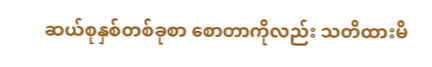ဆယ်စုနှစ်တစ်ခုစာ စောတာကိုလည်း သတိထားမိ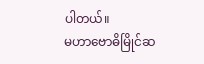ပါတယ်။
မဟာဗောဓိမြိုင်ဆ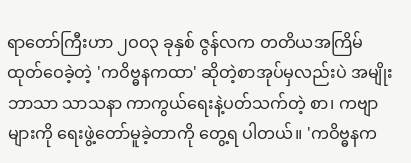ရာတော်ကြီးဟာ ၂ဝဝ၃ ခုနှစ် ဇွန်လက တတိယအကြိမ် ထုတ်ဝေခဲ့တဲ့ 'ကဝိဗ္ဓနကထာ' ဆိုတဲ့စာအုပ်မှလည်းပဲ အမျိုး ဘာသာ သာသနာ ကာကွယ်ရေးနဲ့ပတ်သက်တဲ့ စာ၊ ကဗျာများကို ရေးဖွဲ့တော်မူခဲ့တာကို တွေ့ရ ပါတယ်။ 'ကဝိဗ္ဓနက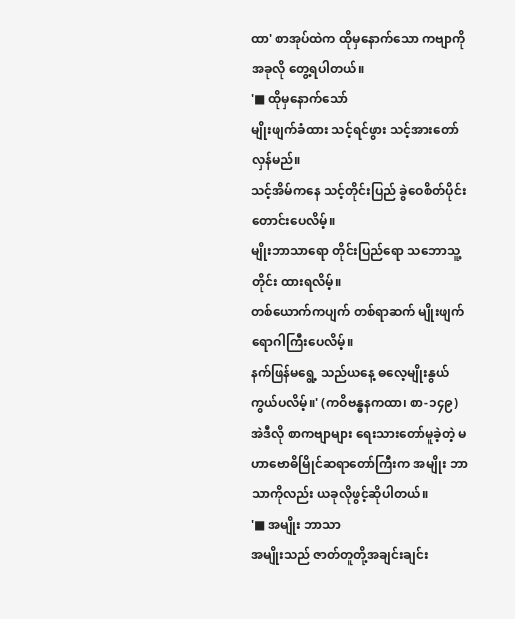ထာ' စာအုပ်ထဲက ထိုမှနောက်သော ကဗျာကို အခုလို တွေ့ရပါတယ်။
'■ ထိုမှနောက်သော်
မျိုးဖျက်ခံထား သင့်ရင်ဖွား သင့်အားတော်လှန်မည်။
သင့်အိမ်ကနေ သင့်တိုင်းပြည် ခွဲဝေစိတ်ပိုင်း တောင်းပေလိမ့်။
မျိုးဘာသာရော တိုင်းပြည်ရော သဘောသူ့တိုင်း ထားရလိမ့်။
တစ်ယောက်ကပျက် တစ်ရာဆက် မျိုးဖျက်ရောဂါကြီးပေလိမ့်။
နက်ဖြန်မရွေ့ သည်ယနေ့ ဓလေ့မျိုးနွယ် ကွယ်ပလိမ့်။' (ကဝိဗန္ဓနကထာ၊ စာ-၁၄၉)
အဲဒီလို စာကဗျာများ ရေးသားတော်မူခဲ့တဲ့ မဟာဗောဓိမြိုင်ဆရာတော်ကြီးက အမျိုး ဘာသာကိုလည်း ယခုလိုဖွင့်ဆိုပါတယ်။
'■ အမျိုး ဘာသာ
အမျိုးသည် ဇာတ်တူတို့အချင်းချင်း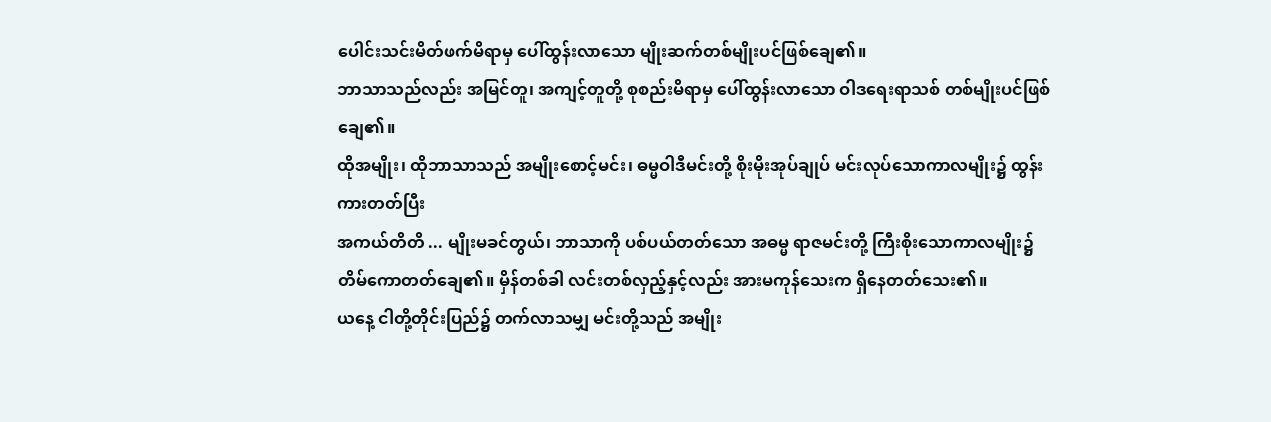ပေါင်းသင်းမိတ်ဖက်မိရာမှ ပေါ်ထွန်းလာသော မျိုးဆက်တစ်မျိုးပင်ဖြစ်ချေ၏။
ဘာသာသည်လည်း အမြင်တူ၊ အကျင့်တူတို့ စုစည်းမိရာမှ ပေါ်ထွန်းလာသော ဝါဒရေးရာသစ် တစ်မျိုးပင်ဖြစ်ချေ၏။
ထိုအမျိုး၊ ထိုဘာသာသည် အမျိုးစောင့်မင်း၊ ဓမ္မဝါဒီမင်းတို့ စိုးမိုးအုပ်ချုပ် မင်းလုပ်သောကာလမျိုး၌ ထွန်းကားတတ်ပြီး
အကယ်တိတိ ... မျိုးမခင်တွယ်၊ ဘာသာကို ပစ်ပယ်တတ်သော အဓမ္မ ရာဇမင်းတို့ ကြီးစိုးသောကာလမျိုး၌ တိမ်ကောတတ်ချေ၏။ မှိန်တစ်ခါ လင်းတစ်လှည့်နှင့်လည်း အားမကုန်သေးက ရှိနေတတ်သေး၏။
ယနေ့ ငါတို့တိုင်းပြည်၌ တက်လာသမျှ မင်းတို့သည် အမျိုး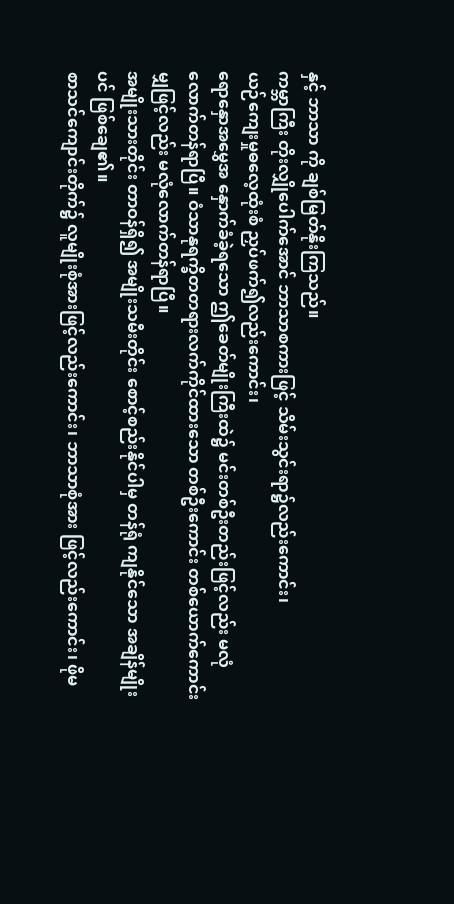နှင့် ဘာသာ ကို ချစ်မြတ်နိုးကြသည်။
ကမ္ဘာကြီး တိုးလျှိုပေါက်အောင် ဘာသာစကားဖြင့် သိမ်းသွင်းရာ၌လည်းကောင်း၊
ယဉ်ကျေးမှုဓလေ့ထုံးစံ ညှပ်ဖက်၍လည်းကောင်း၊
ရောနှောအမွှေအ နှောက်ခံခဲ့ရသော ဤခေတ်မျိုးကြီးထဲ၌ မင်းတစ်ဦးတည်းဖြင့်လည်း မလုံလောက်တန်ရာပြီ။ ဝံသာနုရက္ခိတတရားလက်ကိုင်ထားသော တစ်ဦးကောင်း တစ်ယောက်ကောင်းမျှဖြင့်လည်း မလုံလောက်တန်ရာပြီ။
အမျိုးသားတိုင်း တာဝန်ရှိ၍ အမျိုးသမီးတိုင်း စောင့်စည်းနိုင်ပါမှ တန်ရုံ ကျနိုင်သော အချိန်မျိုးပင် ဖြစ်ချေ၏။
စာသင်ကျောင်းတိုက်၌ လူမျိုးစုံအားဖြင့်လည်းကောင်း၊ ဘာသာစုံအား ဖြင့်လည်းကောင်း၊ ဖိုမ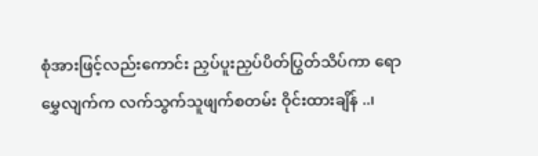စုံအားဖြင့်လည်းကောင်း ညှပ်ပူးညှပ်ပိတ်ပြွတ်သိပ်ကာ ရောမွှေလျက်က လက်သွက်သူဖျက်စတမ်း ဝိုင်းထားချိန် ..၊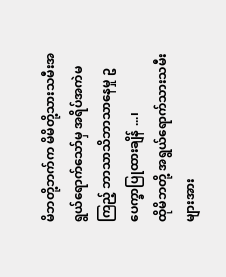မိဘတို့ဘက်က မိမိတို့သားသမီးအရွယ်ရောက်သော်မှ အရိပ်အကဲမကြည့် ဘာသာသိဘာသာနေမှု ဥပေက္ခာပြုထားချိန် ...၊
ထိုမိဘတို့ အရွယ်ရောက်သားသမီးများအား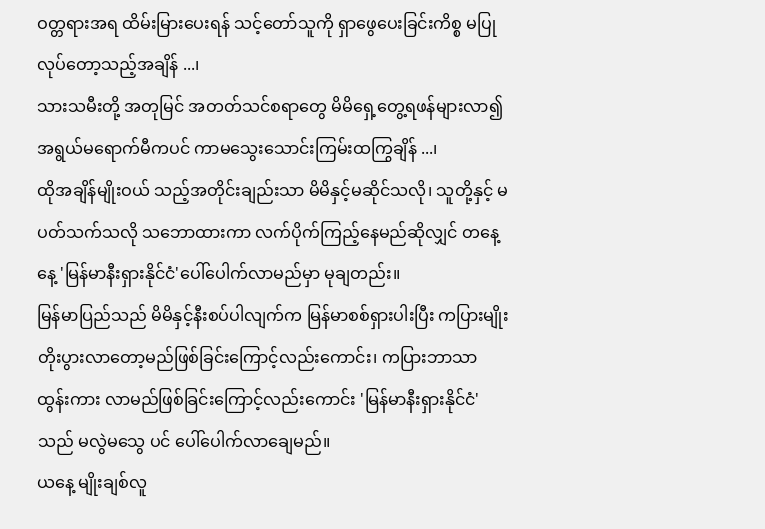ဝတ္တရားအရ ထိမ်းမြားပေးရန် သင့်တော်သူကို ရှာဖွေပေးခြင်းကိစ္စ မပြုလုပ်တော့သည့်အချိန် ...၊
သားသမီးတို့ အတုမြင် အတတ်သင်စရာတွေ မိမိရှေ့တွေ့ရဖန်များလာ၍ အရွယ်မရောက်မီကပင် ကာမသွေးသောင်းကြမ်းထကြွချိန် ...၊
ထိုအချိန်မျိုးဝယ် သည့်အတိုင်းချည်းသာ မိမိနှင့်မဆိုင်သလို၊ သူတို့နှင့် မပတ်သက်သလို သဘောထားကာ လက်ပိုက်ကြည့်နေမည်ဆိုလျှင် တနေ့နေ့ 'မြန်မာနီးရှားနိုင်ငံ'ပေါ်ပေါက်လာမည်မှာ မုချတည်း။
မြန်မာပြည်သည် မိမိနှင့်နီးစပ်ပါလျက်က မြန်မာစစ်ရှားပါးပြီး ကပြားမျိုး တိုးပွားလာတော့မည်ဖြစ်ခြင်းကြောင့်လည်းကောင်း၊ ကပြားဘာသာ ထွန်းကား လာမည်ဖြစ်ခြင်းကြောင့်လည်းကောင်း 'မြန်မာနီးရှားနိုင်ငံ'သည် မလွဲမသွေ ပင် ပေါ်ပေါက်လာချေမည်။
ယနေ့ မျိုးချစ်လူ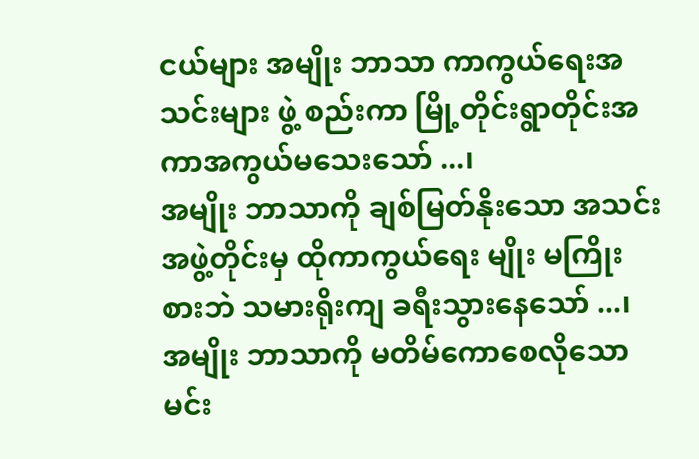ငယ်များ အမျိုး ဘာသာ ကာကွယ်ရေးအသင်းများ ဖွဲ့ စည်းကာ မြို့တိုင်းရွာတိုင်းအကာအကွယ်မသေးသော် ...၊
အမျိုး ဘာသာကို ချစ်မြတ်နိုးသော အသင်းအဖွဲ့တိုင်းမှ ထိုကာကွယ်ရေး မျိုး မကြိုးစားဘဲ သမားရိုးကျ ခရီးသွားနေသော် ...၊
အမျိုး ဘာသာကို မတိမ်ကောစေလိုသော မင်း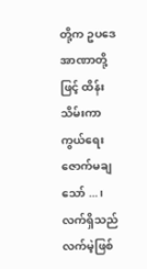တို့က ဥပဒေအာဏာတို့ ဖြင့် ထိန်းသိမ်းကာကွယ်ရေး ဇောက်မချသော် ...၊
လက်ရှိသည် လက်မဲ့ဖြစ်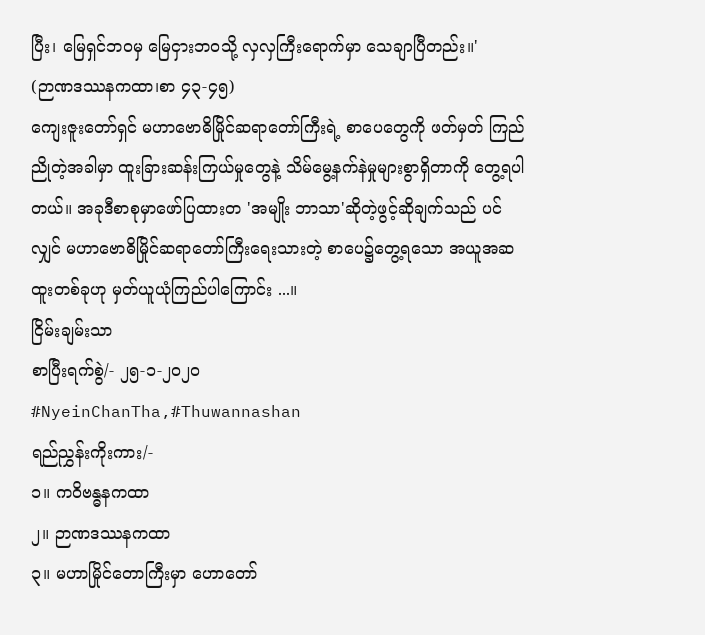ပြီး၊ မြေရှင်ဘဝမှ မြေငှားဘဝသို့ လှလှကြီးရောက်မှာ သေချာပြီတည်း။'
(ဉာဏဒဿနကထာ၊စာ ၄၃-၄၅)
ကျေးဇူးတော်ရှင် မဟာဗောဓိမြိုင်ဆရာတော်ကြီးရဲ့ စာပေတွေကို ဖတ်မှတ် ကြည်ညိုတဲ့အခါမှာ ထူးခြားဆန်းကြယ်မှုတွေနဲ့ သိမ်မွေ့နက်နဲမှုများစွာရှိတာကို တွေ့ရပါတယ်။ အခုဒီစာစုမှာဖော်ပြထားတ 'အမျိုး ဘာသာ'ဆိုတဲ့ဖွင့်ဆိုချက်သည် ပင်လျှင် မဟာဗောဓိမြိုင်ဆရာတော်ကြီးရေးသားတဲ့ စာပေ၌တွေ့ရသော အယူအဆထူးတစ်ခုဟု မှတ်ယူယုံကြည်ပါကြောင်း ...။
ငြိမ်းချမ်းသာ
စာပြီးရက်စွဲ/- ၂၅-၁-၂ဝ၂ဝ
#NyeinChanTha,#Thuwannashan
ရည်ညွှန်းကိုးကား/-
၁။ ကဝိဗန္ဓနကထာ
၂။ ဉာဏဒဿနကထာ
၃။ မဟာမြိုင်တောကြီးမှာ ဟောတော်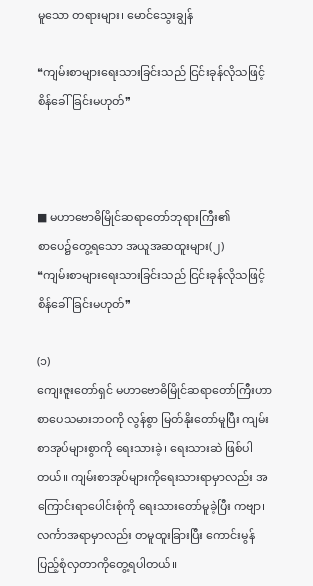မူသော တရားများ၊ မောင်သွေးချွန်

❝ကျမ်းစာများရေးသားခြင်းသည် ငြင်းခုန်လိုသဖြင့် စိန်ခေါ်ခြင်းမဟုတ်❞



■ မဟာဗောဓိမြိုင်ဆရာတော်ဘုရားကြီး၏
စာပေ၌တွေ့ရသော အယူအဆထူးများ(၂)
❝ကျမ်းစာများရေးသားခြင်းသည် ငြင်းခုန်လိုသဖြင့် စိန်ခေါ်ခြင်းမဟုတ်❞

(၁)
ကျေးဇူးတော်ရှင် မဟာဗောဓိမြိုင်ဆရာတော်ကြီးဟာ စာပေသမားဘဝကို လွန်စွာ မြတ်နိုးတော်မူပြီး ကျမ်းစာအုပ်များစွာကို ရေးသားခဲ့၊ ရေးသားဆဲ ဖြစ်ပါတယ်။ ကျမ်းစာအုပ်များကိုရေးသားရာမှာလည်း အကြောင်းရာပေါင်းစုံကို ရေးသားတော်မူခဲ့ပြီး ကဗျာ၊ လင်္ကာအရာမှာလည်း တမူထူးခြားပြီး ကောင်းမွန် ပြည့်စုံလှတာကိုတွေ့ရပါတယ်။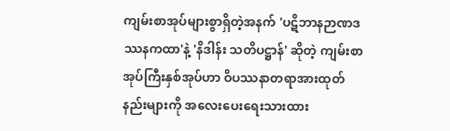ကျမ်းစာအုပ်များစွာရှိတဲ့အနက် 'ပဋိဘာနဉာဏဒဿနကထာ'နဲ့ 'နိဒါန်း သတိပဋ္ဌာန်' ဆိုတဲ့ ကျမ်းစာအုပ်ကြီးနှစ်အုပ်ဟာ ဝိပဿနာတရာအားထုတ်နည်းများကို အလေးပေးရေးသားထား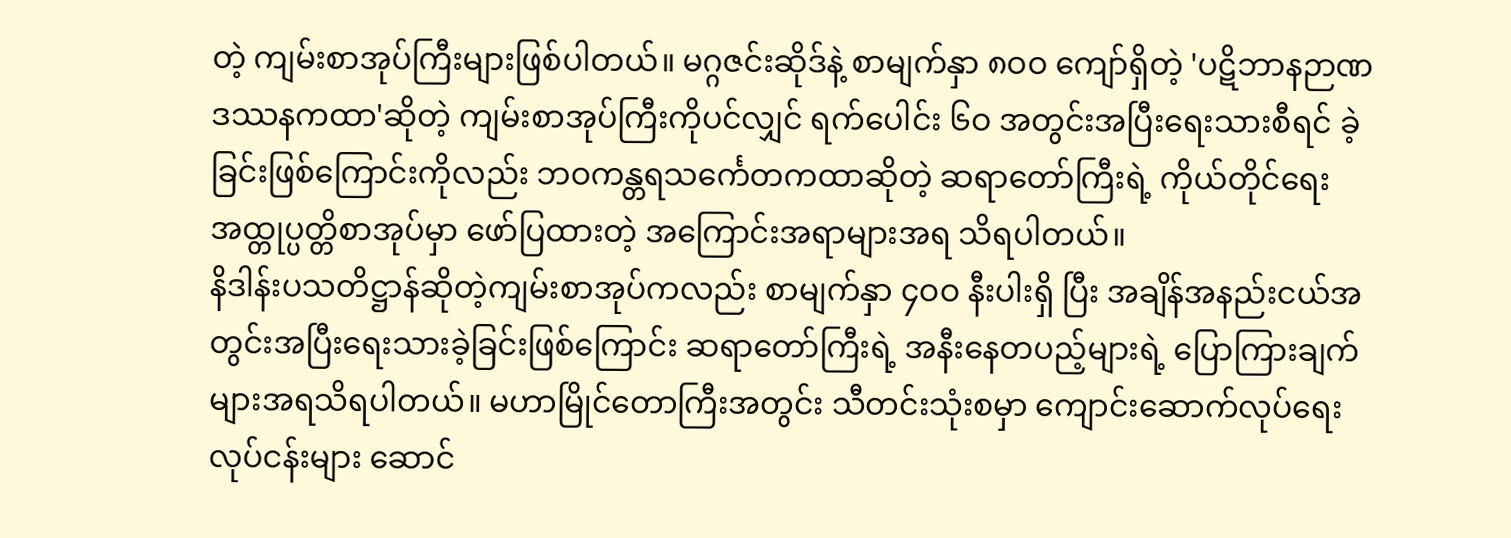တဲ့ ကျမ်းစာအုပ်ကြီးများဖြစ်ပါတယ်။ မဂ္ဂဇင်းဆိုဒ်နဲ့ စာမျက်နှာ ၈ဝဝ ကျော်ရှိတဲ့ 'ပဋိဘာနဉာဏဒဿနကထာ'ဆိုတဲ့ ကျမ်းစာအုပ်ကြီးကိုပင်လျှင် ရက်ပေါင်း ၆ဝ အတွင်းအပြီးရေးသားစီရင် ခဲ့ခြင်းဖြစ်ကြောင်းကိုလည်း ဘဝကန္တရသင်္ကေတကထာဆိုတဲ့ ဆရာတော်ကြီးရဲ့ ကိုယ်တိုင်ရေးအထ္တုပ္ပတ္တိစာအုပ်မှာ ဖော်ပြထားတဲ့ အကြောင်းအရာများအရ သိရပါတယ်။
နိဒါန်းပသတိဋ္ဌာန်ဆိုတဲ့ကျမ်းစာအုပ်ကလည်း စာမျက်နှာ ၄ဝဝ နီးပါးရှိ ပြီး အချိန်အနည်းငယ်အတွင်းအပြီးရေးသားခဲ့ခြင်းဖြစ်ကြောင်း ဆရာတော်ကြီးရဲ့ အနီးနေတပည့်များရဲ့ ပြောကြားချက်များအရသိရပါတယ်။ မဟာမြိုင်တောကြီးအတွင်း သီတင်းသုံးစမှာ ကျောင်းဆောက်လုပ်ရေးလုပ်ငန်းများ ဆောင်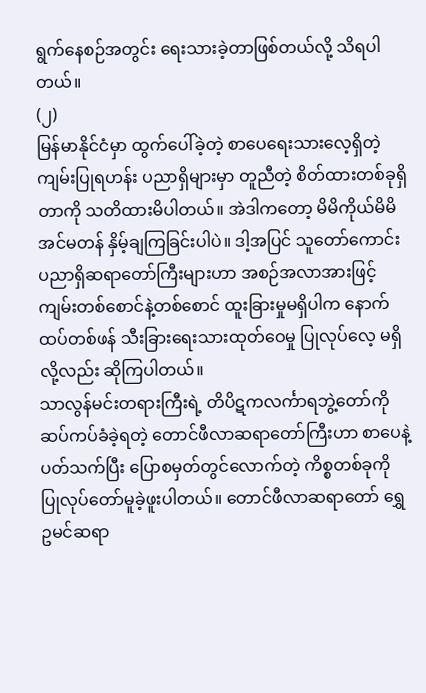ရွက်နေစဉ်အတွင်း ရေးသားခဲ့တာဖြစ်တယ်လို့ သိရပါတယ်။
(၂)
မြန်မာနိုင်ငံမှာ ထွက်ပေါ်ခဲ့တဲ့ စာပေရေးသားလေ့ရှိတဲ့ ကျမ်းပြုရဟန်း ပညာရှိများမှာ တူညီတဲ့ စိတ်ထားတစ်ခုရှိတာကို သတိထားမိပါတယ်။ အဲဒါကတော့ မိမိကိုယ်မိမိ အင်မတန် နှိမ့်ချကြခြင်းပါပဲ။ ဒါ့အပြင် သူတော်ကောင်း ပညာရှိဆရာတော်ကြီးများဟာ အစဉ်အလာအားဖြင့် ကျမ်းတစ်စောင်နဲ့တစ်စောင် ထူးခြားမှုမရှိပါက နောက်ထပ်တစ်ဖန် သီးခြားရေးသားထုတ်ဝေမှု ပြုလုပ်လေ့ မရှိလို့လည်း ဆိုကြပါတယ်။
သာလွန်မင်းတရားကြီးရဲ့ တိပိဋကလင်္ကာရဘွဲ့တော်ကို ဆပ်ကပ်ခံခဲ့ရတဲ့ တောင်ဖီလာဆရာတော်ကြီးဟာ စာပေနဲ့ ပတ်သက်ပြီး ပြောစမှတ်တွင်လောက်တဲ့ ကိစ္စတစ်ခုကို ပြုလုပ်တော်မူခဲ့ဖူးပါတယ်။ တောင်ဖီလာဆရာတော် ရွှေဥမင်ဆရာ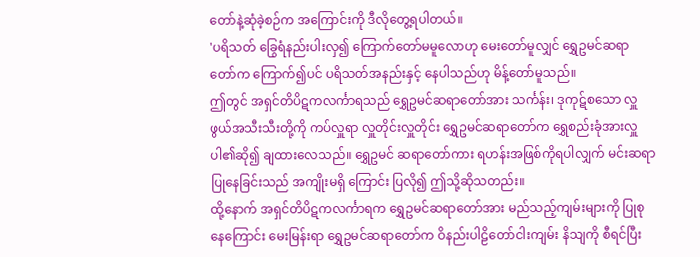တော်နဲ့ဆုံခဲ့စဉ်က အကြောင်းကို ဒီလိုတွေ့ရပါတယ်။
'ပရိသတ် ခြွေရံနည်းပါးလှ၍ ကြောက်တော်မမူလောဟု မေးတော်မူလျှင် ရွှေဥမင်ဆရာတော်က ကြောက်၍ပင် ပရိသတ်အနည်းနှင့် နေပါသည်ဟု မိန့်တော်မူသည်။
ဤတွင် အရှင်တိပိဋကလင်္ကာရသည် ရွှေဥမင်ဆရာတော်အား သင်္ကန်း၊ ဒုကုဋ်စသော လှူဖွယ်အသီးသီးတို့ကို ကပ်လှူရာ လှူတိုင်းလှူတိုင်း ရွှေဥမင်ဆရာတော်က ရွှေစည်းခုံအားလှူပါ၏ဆို၍ ချထားလေသည်။ ရွှေဥမင် ဆရာတော်ကား ရဟန်းအဖြစ်ကိုရပါလျှက် မင်းဆရာပြုနေခြင်းသည် အကျိုးမရှိ ကြောင်း ပြလို၍ ဤသို့ဆိုသတည်း။
ထို့နောက် အရှင်တိပိဋကလင်္ကာရက ရွှေဥမင်ဆရာတော်အား မည်သည့်ကျမ်းများကို ပြုစုနေကြောင်း မေးမြန်းရာ ရွှေဥမင်ဆရာတော်က ဝိနည်းပါဠိတော်ငါးကျမ်း နိသျကို စီရင်ပြီး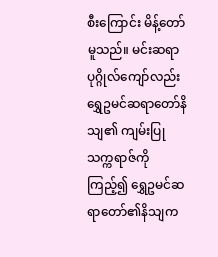စီးကြောင်း မိန့်တော်မူသည်။ မင်းဆရာပုဂ္ဂိုလ်ကျော်လည်း ရွှေဥမင်ဆရာတော်နိသျ၏ ကျမ်းပြုသက္ကရာဇ်ကို ကြည့်၍ ရွှေဥမင်ဆရာတော်၏နိသျက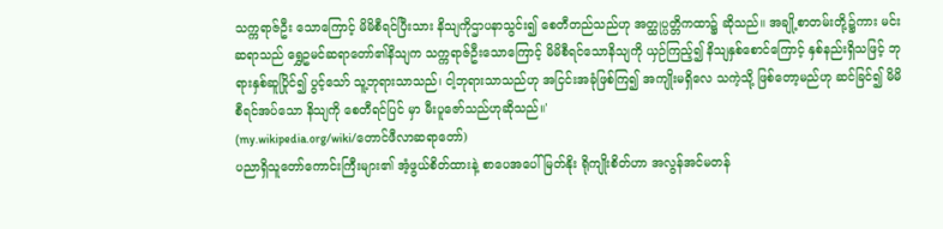သက္ကရာဇ်ဦး သောကြောင့် မိမိစီရင်ပြီးသား နိသျကိုဌာပနာသွင်း၍ စေတီတည်သည်ဟု အတ္ထုပ္ပတ္တိကထာ၌ ဆိုသည်။ အချို့စာတမ်းတို့၌ကား မင်းဆရာသည် ရွှေဥမင်ဆရာတော်၏နိသျက သက္ကရာဇ်ဦးသောကြောင့် မိမိစီရင်သောနိသျကို ယှဉ်ကြည့်၍ နိသျနှစ်စောင်ကြောင့် နှစ်နည်းရှိသဖြင့် ဘုရားနှစ်ဆူပြိုင်၍ ပွင့်သော် သူ့ဘုရားသာသည်၊ ငါ့ဘုရားသာသည်ဟု အငြင်းအခုံဖြစ်ကြ၍ အကျိုးမရှိလေ သကဲ့သို့ ဖြစ်တော့မည်ဟု ဆင်ခြင်၍ မိမိစီရင်အပ်သော နိသျကို စေတီရင်ပြင် မှာ မီးပူဇော်သည်ဟုဆိုသည်။'
(my.wikipedia.org/wiki/တောင်ဖီလာဆရာတော်)
ပညာရှိသူတော်ကောင်းကြီးများ၏ အံ့ဖွယ်စိတ်ထားနဲ့ စာပေအပေါ် မြတ်နိုး ရိုကျိုးစိတ်ဟာ အလွန်အင်မတန်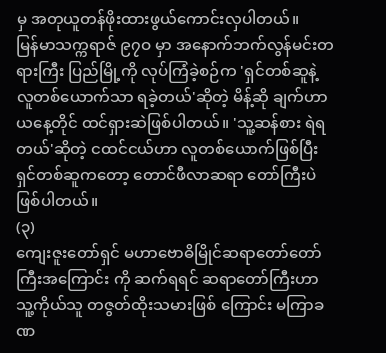မှ အတုယူတန်ဖိုးထားဖွယ်ကောင်းလှပါတယ်။
မြန်မာသက္ကရာဇ် ၉၇ဝ မှာ အနောက်ဘက်လွန်မင်းတရားကြီး ပြည်မြို့ကို လုပ်ကြံခဲ့စဉ်က 'ရှင်တစ်ဆူနဲ့ လူတစ်ယောက်သာ ရခဲ့တယ်'ဆိုတဲ့ မိန့်ဆို ချက်ဟာ ယနေ့တိုင် ထင်ရှားဆဲဖြစ်ပါတယ်။ 'သူ့ဆန်စား ရဲရတယ်'ဆိုတဲ့ ငထင်ငယ်ဟာ လူတစ်ယောက်ဖြစ်ပြီး ရှင်တစ်ဆူကတော့ တောင်ဖီလာဆရာ တော်ကြီးပဲ ဖြစ်ပါတယ်။
(၃)
ကျေးဇူးတော်ရှင် မဟာဗောဓိမြိုင်ဆရာတော်တော်ကြီးအကြောင်း ကို ဆက်ရရင် ဆရာတော်ကြီးဟာ သူ့ကိုယ်သူ တဇွတ်ထိုးသမားဖြစ် ကြောင်း မကြာခဏ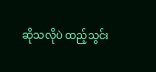ဆိုသလိုပဲ ထည့်သွင်း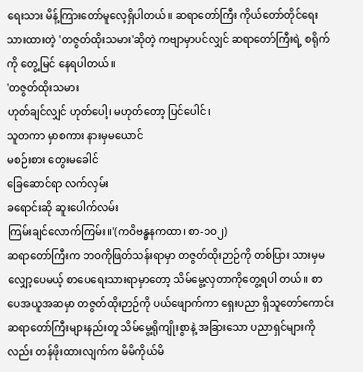ရေးသား မိန့်ကြားတော်မူလေ့ရှိပါတယ်။ ဆရာတော်ကြီး ကိုယ်တော်တိုင်ရေးသားထားတဲ့ 'တဇွတ်ထိုးသမား'ဆိုတဲ့ ကဗျာမှာပင်လျှင် ဆရာတော်ကြီးရဲ့ စရိုက်ကို တွေ့မြင် နေရပါတယ်။
'တဇွတ်ထိုးသမား
ဟုတ်ချင်လျှင် ဟုတ်ပေါ့၊ မဟုတ်တော့ ပြင်ပေါင်၊
သူတကာ မှာစကား နားမှမယောင်
မစဉ်းစား တွေးမခေါင်
ခြေဆောင်ရာ လက်လှမ်း
ခရောင်းဆို ဆူးပေါက်လမ်း
ကြမ်းချင်လောက်ကြမ်း။'(ကဝိဗန္ဓနကထာ၊ စာ-၁ဝ၂)
ဆရာတော်ကြီးက ဘဝကိုဖြတ်သန်းရာမှာ တဇွတ်ထိုးဉာဉ်ကို တစ်ပြား သားမှမလျှော့ပေမယ့် စာပေရေးသားရာမှာတော့ သိမ်မွေ့လှတာကိုတွေ့ရပါ တယ်။ စာပေအယူအဆမှာ တဇွတ်ထိုးဉာဉ်ကို ပယ်ဖျောက်ကာ ရှေးပညာ ရှိသူတော်ကောင်းဆရာတော်ကြီးများနည်းတူ သိမ်မွေ့ရိုကျိုးစွာနဲ့ အခြားသော ပညာရှင်များကိုလည်း တန်ဖိုးထားလျက်က မိမိကိုယ်မိ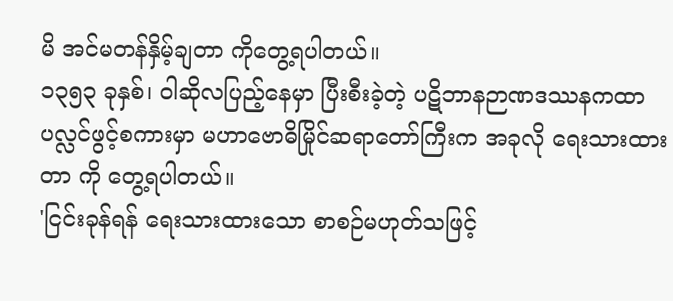မိ အင်မတန်နှိမ့်ချတာ ကိုတွေ့ရပါတယ်။
၁၃၅၃ ခုနှစ်၊ ဝါဆိုလပြည့်နေမှာ ပြီးစီးခဲ့တဲ့ ပဋိဘာနဉာဏဒဿနကထာ ပလ္လင်ဖွင့်စကားမှာ မဟာဗောဓိမြိုင်ဆရာတော်ကြီးက အခုလို ရေးသားထားတာ ကို တွေ့ရပါတယ်။
'ငြင်းခုန်ရန် ရေးသားထားသော စာစဉ်မဟုတ်သဖြင့်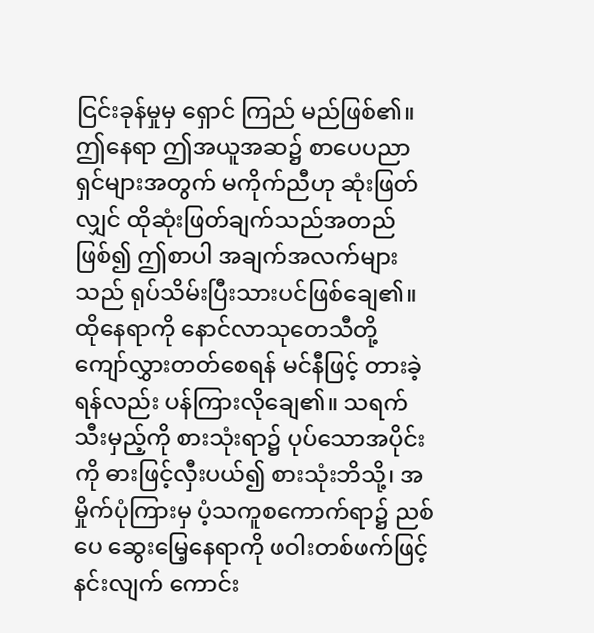ငြင်းခုန်မှုမှ ရှောင် ကြည် မည်ဖြစ်၏။ ဤနေရာ ဤအယူအဆ၌ စာပေပညာရှင်များအတွက် မကိုက်ညီဟု ဆုံးဖြတ်လျှင် ထိုဆုံးဖြတ်ချက်သည်အတည်ဖြစ်၍ ဤစာပါ အချက်အလက်များသည် ရုပ်သိမ်းပြီးသားပင်ဖြစ်ချေ၏။
ထိုနေရာကို နောင်လာသုတေသီတို့ ကျော်လွှားတတ်စေရန် မင်နီဖြင့် တားခဲ့ ရန်လည်း ပန်ကြားလိုချေ၏။ သရက်သီးမှည့်ကို စားသုံးရာ၌ ပုပ်သောအပိုင်းကို ဓားဖြင့်လှီးပယ်၍ စားသုံးဘိသို့၊ အမှိုက်ပုံကြားမှ ပံ့သကူစကောက်ရာ၌ ညစ်ပေ ဆွေးမြေ့နေရာကို ဖဝါးတစ်ဖက်ဖြင့်နင်းလျက် ကောင်း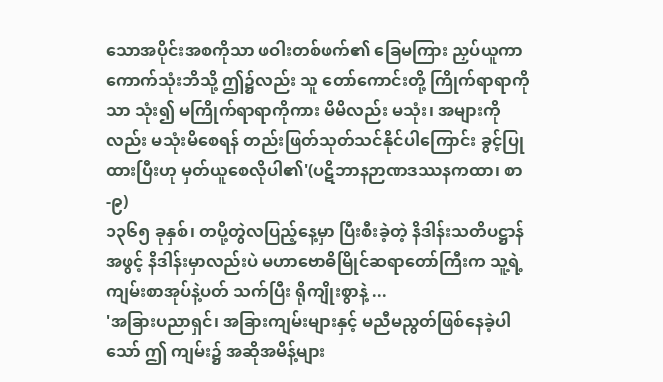သောအပိုင်းအစကိုသာ ဖဝါးတစ်ဖက်၏ ခြေမကြား ညှပ်ယူကာ ကောက်သုံးဘိသို့ ဤ၌လည်း သူ တော်ကောင်းတို့ ကြိုက်ရာရာကိုသာ သုံး၍ မကြိုက်ရာရာကိုကား မိမိလည်း မသုံး၊ အများကိုလည်း မသုံးမိစေရန် တည်းဖြတ်သုတ်သင်နိုင်ပါကြောင်း ခွင့်ပြုထားပြီးဟု မှတ်ယူစေလိုပါ၏'(ပဋိဘာနဉာဏဒဿနကထာ၊ စာ-၉)
၁၃၆၅ ခုနှစ်၊ တပို့တွဲလပြည့်နေ့မှာ ပြီးစီးခဲ့တဲ့ နိဒါန်းသတိပဋ္ဌာန် အဖွင့် နိဒါန်းမှာလည်းပဲ မဟာဗောဓိမြိုင်ဆရာတော်ကြီးက သူ့ရဲ့ကျမ်းစာအုပ်နဲ့ပတ် သက်ပြီး ရိုကျိုးစွာနဲ့ ...
'အခြားပညာရှင်၊ အခြားကျမ်းများနှင့် မညီမညွတ်ဖြစ်နေခဲ့ပါသော် ဤ ကျမ်း၌ အဆိုအမိန့်များ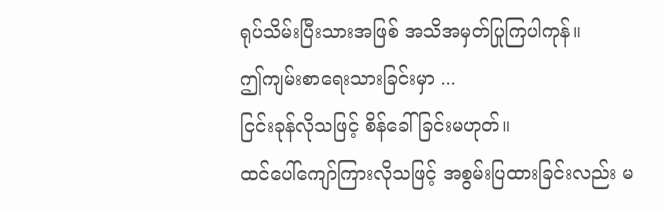ရုပ်သိမ်းပြီးသားအဖြစ် အသိအမှတ်ပြုကြပါကုန်။
ဤကျမ်းစာရေးသားခြင်းမှာ ...
ငြင်းခုန်လိုသဖြင့် စိန်ခေါ်ခြင်းမဟုတ်။
ထင်ပေါ်ကျော်ကြားလိုသဖြင့် အစွမ်းပြထားခြင်းလည်း မ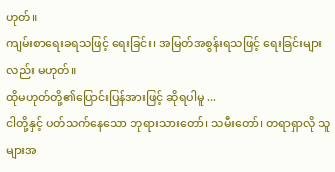ဟုတ်။
ကျမ်းစာရေးခရသဖြင့် ရေးခြင်း၊ အမြတ်အစွန်းရသဖြင့် ရေးခြင်းများလည်း မဟုတ်။
ထိုမဟုတ်တို့၏ပြောင်းပြန်အားဖြင့် ဆိုရပါမူ ...
ငါတို့နှင့် ပတ်သက်နေသော ဘုရားသားတော်၊ သမီးတော်၊ တရာရှာလို သူများအ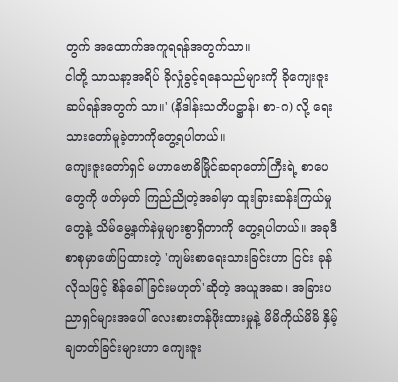တွက် အထောက်အကူရရန်အတွက်သာ။
ငါတို့ သာသနာ့အရိပ် ခိုလှုံခွင့်ရနေသည်များကို ခိုကျေးဇူးဆပ်ရန်အတွက် သာ။' (နိဒါန်းသတိပဋ္ဌာန်၊ စာ-ဂ) လို့ ရေးသားတော်မူခဲ့တာကိုတွေ့ရပါတယ်။
ကျေးဇူးတော်ရှင် မဟာဗောဓိမြိုင်ဆရာတော်ကြီးရဲ့ စာပေတွေကို ဖတ်မှတ် ကြည်ညိုတဲ့အခါမှာ ထူးခြားဆန်းကြယ်မှုတွေနဲ့ သိမ်မွေ့နက်နဲမှုများစွာရှိတာကို တွေ့ရပါတယ်။ အခုဒီစာစုမှာဖော်ပြထားတဲ့ 'ကျမ်းစာရေးသားခြင်းဟာ ငြင်း ခုန်လိုသဖြင့် စိန်ခေါ်ခြင်းမဟုတ်'ဆိုတဲ့ အယူအဆ၊ အခြားပညာရှင်များအပေါ် လေးစားတန်ဖိုးထားမှုနဲ့ မိမိကိုယ်မိမိ နှိမ့်ချတတ်ခြင်းများဟာ ကျေးဇူး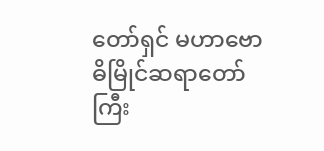တော်ရှင် မဟာဗောဓိမြိုင်ဆရာတော်ကြီး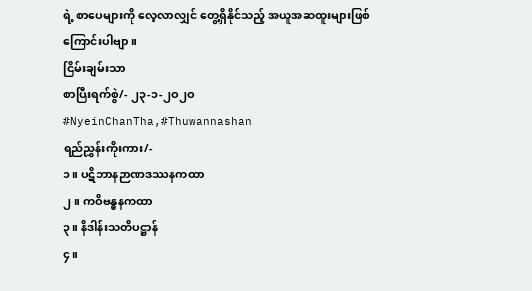ရဲ့ စာပေများကို လေ့လာလျှင် တွေ့ရှိနိုင်သည့် အယူအဆထူးများဖြစ်ကြောင်းပါဗျာ။
ငြိမ်းချမ်းသာ
စာပြီးရက်စွဲ/- ၂၃-၁-၂ဝ၂ဝ
#NyeinChanTha,#Thuwannashan
ရည်ညွှန်းကိုးကား/-
၁။ ပဋိဘာနဉာဏဒဿနကထာ
၂။ ကဝိဗန္ဓနကထာ
၃။ နိဒါန်းသတိပဋ္ဌာန်
၄။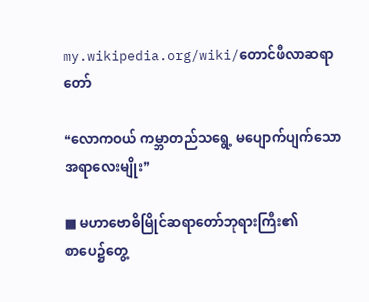my.wikipedia.org/wiki/တောင်ဖီလာဆရာတော်

❝လောကဝယ် ကမ္ဘာတည်သရွေ့ မပျောက်ပျက်သော အရာလေးမျိုး❞

■ မဟာဗောဓိမြိုင်ဆရာတော်ဘုရားကြီး၏
စာပေ၌တွေ့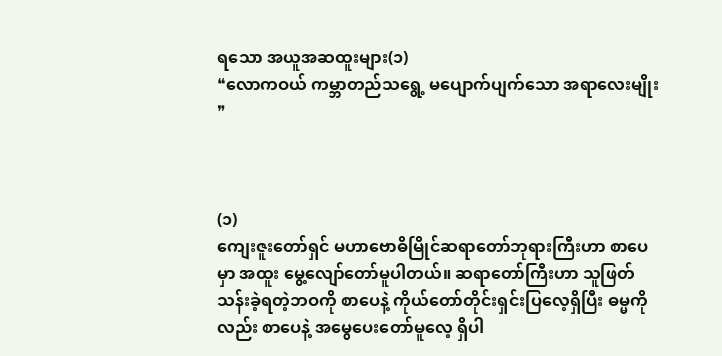ရသော အယူအဆထူးများ(၁)
❝လောကဝယ် ကမ္ဘာတည်သရွေ့ မပျောက်ပျက်သော အရာလေးမျိုး❞



(၁)
ကျေးဇူးတော်ရှင် မဟာဗောဓိမြိုင်ဆရာတော်ဘုရားကြီးဟာ စာပေမှာ အထူး မွေ့လျော်တော်မူပါတယ်။ ဆရာတော်ကြီးဟာ သူဖြတ်သန်းခဲ့ရတဲ့ဘဝကို စာပေနဲ့ ကိုယ်တော်တိုင်းရှင်းပြလေ့ရှိပြီး ဓမ္မကိုလည်း စာပေနဲ့ အမွေပေးတော်မူလေ့ ရှိပါ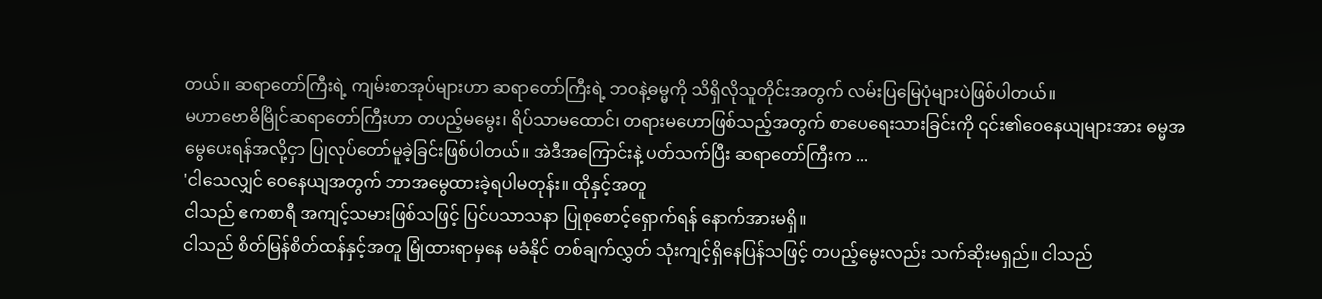တယ်။ ဆရာတော်ကြီးရဲ့ ကျမ်းစာအုပ်များဟာ ဆရာတော်ကြီးရဲ့ ဘဝနဲ့ဓမ္မကို သိရှိလိုသူတိုင်းအတွက် လမ်းပြမြေပုံများပဲဖြစ်ပါတယ်။
မဟာဗောဓိမြိုင်ဆရာတော်ကြီးဟာ တပည့်မမွေး၊ ရိပ်သာမထောင်၊ တရားမဟောဖြစ်သည့်အတွက် စာပေရေးသားခြင်းကို ၎င်း၏ဝေနေယျများအား ဓမ္မအမွေပေးရန်အလို့ငှာ ပြုလုပ်တော်မူခဲ့ခြင်းဖြစ်ပါတယ်။ အဲဒီအကြောင်းနဲ့ ပတ်သက်ပြီး ဆရာတော်ကြီးက ...
'ငါသေလျှင် ဝေနေယျအတွက် ဘာအမွေထားခဲ့ရပါမတုန်း။ ထိုနှင့်အတူ
ငါသည် ဧကစာရီ အကျင့်သမားဖြစ်သဖြင့် ပြင်ပသာသနာ ပြုစုစောင့်ရှောက်ရန် နောက်အားမရှိ။
ငါသည် စိတ်မြန်စိတ်ထန်နှင့်အတူ မြုံထားရာမှနေ မခံနိုင် တစ်ချက်လွှတ် သုံးကျင့်ရှိနေပြန်သဖြင့် တပည့်မွေးလည်း သက်ဆိုးမရှည်။ ငါသည်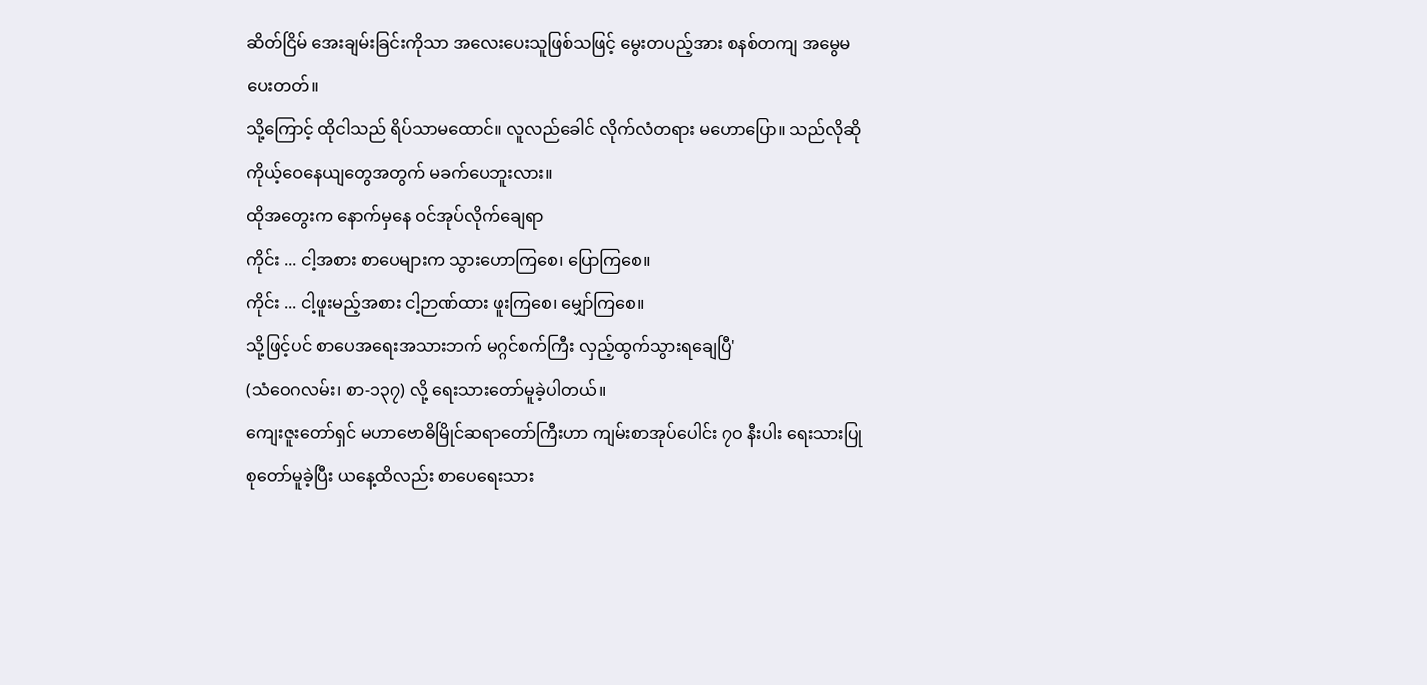ဆိတ်ငြိမ် အေးချမ်းခြင်းကိုသာ အလေးပေးသူဖြစ်သဖြင့် မွေးတပည့်အား စနစ်တကျ အမွေမပေးတတ်။
သို့ကြောင့် ထိုငါသည် ရိပ်သာမထောင်။ လူလည်ခေါင် လိုက်လံတရား မဟောပြော။ သည်လိုဆို ကိုယ့်ဝေနေယျတွေအတွက် မခက်ပေဘူးလား။
ထိုအတွေးက နောက်မှနေ ဝင်အုပ်လိုက်ချေရာ
ကိုင်း ... ငါ့အစား စာပေများက သွားဟောကြစေ၊ ပြောကြစေ။
ကိုင်း ... ငါ့ဖူးမည့်အစား ငါ့ဉာဏ်ထား ဖူးကြစေ၊ မျှော်ကြစေ။
သို့ဖြင့်ပင် စာပေအရေးအသားဘက် မဂ္ဂင်စက်ကြီး လှည့်ထွက်သွားရချေပြီ'
(သံဝေဂလမ်း၊ စာ-၁၃၇) လို့ ရေးသားတော်မူခဲ့ပါတယ်။
ကျေးဇူးတော်ရှင် မဟာဗောဓိမြိုင်ဆရာတော်ကြီးဟာ ကျမ်းစာအုပ်ပေါင်း ၇ဝ နီးပါး ရေးသားပြုစုတော်မူခဲ့ပြီး ယနေ့ထိလည်း စာပေရေးသား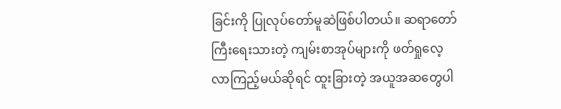ခြင်းကို ပြုလုပ်တော်မူဆဲဖြစ်ပါတယ်။ ဆရာတော်ကြီးရေးသားတဲ့ ကျမ်းစာအုပ်များကို ဖတ်ရှုလေ့လာကြည့်မယ်ဆိုရင် ထူးခြားတဲ့ အယူအဆတွေပါ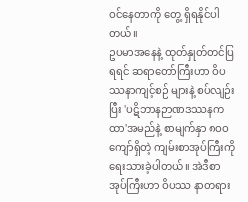ဝင်နေတာကို တွေ့ ရှိရနိုင်ပါတယ်။
ဥပမာအနေနဲ့ ထုတ်နှုတ်တင်ပြရရင် ဆရာတော်ကြီးဟာ ဝိပဿနာကျင့်စဉ် များနဲ့ စပ်လျဉ်းပြီး 'ပဋိဘာနဉာဏဒဿနကထာ'အမည်နဲ့ စာမျက်နှာ ၈ဝဝ ကျော်ရှိတဲ့ ကျမ်းစာအုပ်ကြီးကို ရေးသားခဲ့ပါတယ်။ အဲဒီစာအုပ်ကြီးဟာ ဝိပဿ နာတရား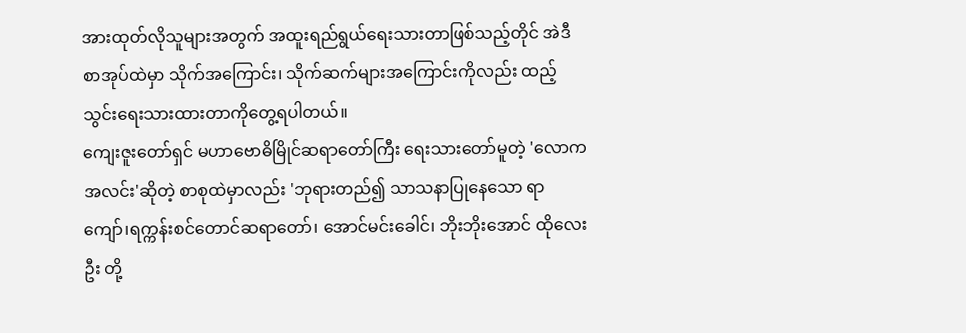အားထုတ်လိုသူများအတွက် အထူးရည်ရွယ်ရေးသားတာဖြစ်သည့်တိုင် အဲဒီစာအုပ်ထဲမှာ သိုက်အကြောင်း၊ သိုက်ဆက်များအကြောင်းကိုလည်း ထည့် သွင်းရေးသားထားတာကိုတွေ့ရပါတယ်။
ကျေးဇူးတော်ရှင် မဟာဗောဓိမြိုင်ဆရာတော်ကြီး ရေးသားတော်မူတဲ့ 'လောကအလင်း'ဆိုတဲ့ စာစုထဲမှာလည်း 'ဘုရားတည်၍ သာသနာပြုနေသော ရာကျော်၊ရက္ကန်းစင်တောင်ဆရာတော်၊ အောင်မင်းခေါင်၊ ဘိုးဘိုးအောင် ထိုလေးဦး တို့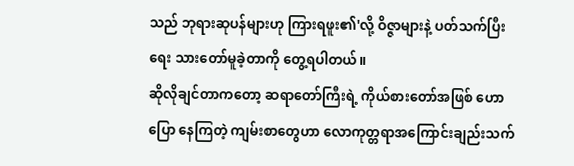သည် ဘုရားဆုပန်များဟု ကြားရဖူး၏'လို့ ဝိဇ္ဇာများနဲ့ ပတ်သက်ပြီး ရေး သားတော်မူခဲ့တာကို တွေ့ရပါတယ်။
ဆိုလိုချင်တာကတော့ ဆရာတော်ကြီးရဲ့ ကိုယ်စားတော်အဖြစ် ဟောပြော နေကြတဲ့ ကျမ်းစာတွေဟာ လောကုတ္တရာအကြောင်းချည်းသက်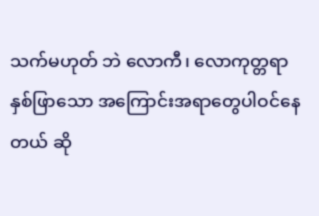သက်မဟုတ် ဘဲ လောကီ၊ လောကုတ္တရာ နှစ်ဖြာသော အကြောင်းအရာတွေပါဝင်နေတယ် ဆို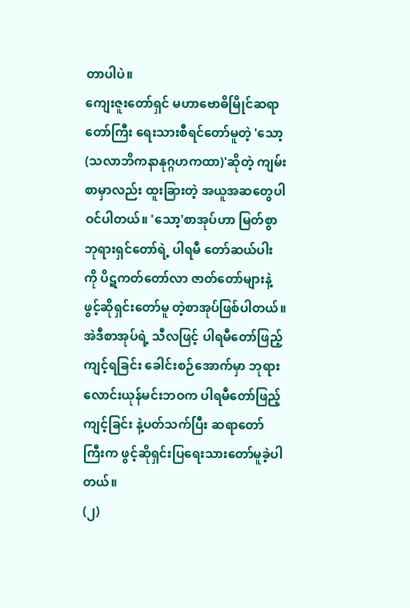တာပါပဲ။
ကျေးဇူးတော်ရှင် မဟာဗောဓိမြိုင်ဆရာတော်ကြီး ရေးသားစီရင်တော်မူတဲ့ 'သော့(သလာဘိကနာနုဂ္ဂဟကထာ)'ဆိုတဲ့ ကျမ်းစာမှာလည်း ထူးခြားတဲ့ အယူအဆတွေပါဝင်ပါတယ်။ 'သော့'စာအုပ်ဟာ မြတ်စွာဘုရားရှင်တော်ရဲ့ ပါရမီ တော်ဆယ်ပါးကို ပိဋကတ်တော်လာ ဇာတ်တော်များနဲ့ ဖွင့်ဆိုရှင်းတော်မူ တဲ့စာအုပ်ဖြစ်ပါတယ်။ အဲဒီစာအုပ်ရဲ့ သီလဖြင့် ပါရမီတော်ဖြည့်ကျင့်ရခြင်း ခေါင်းစဉ်အောက်မှာ ဘုရားလောင်းယုန်မင်းဘဝက ပါရမီတော်ဖြည့်ကျင့်ခြင်း နဲ့ပတ်သက်ပြီး ဆရာတော်ကြီးက ဖွင့်ဆိုရှင်းပြရေးသားတော်မူခဲ့ပါတယ်။
(၂)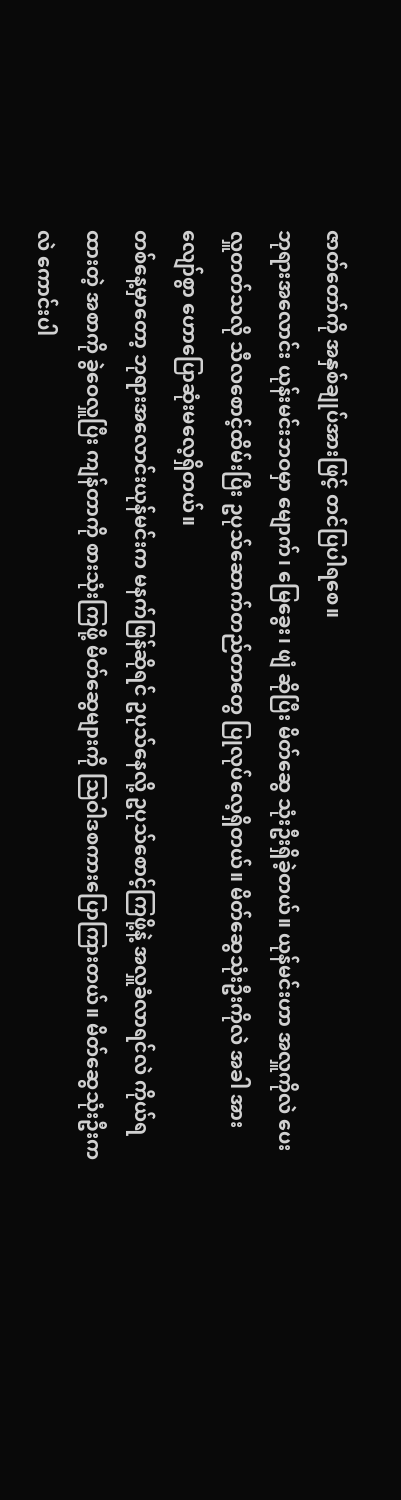ဇာတ်တော်ကို အနှစ်ချုပ်အားဖြင့် တင်ပြပါရစေ။
ဘုရားအလောင်း ယုန်းမင်းဘဝမှာ မျောက်၊ မြေခွေး၊ ဖျံ ဆိုပြီး မိတ်ဆွေ သုံးဦးရှိခဲ့တယ်။ ယုန်မင်းဟာ အလှူကိုလဲ ပေးလှူတတ်သလို သီလစောင့်ထိမ်းပြီး ဥပုသ်ဆောက်တည်တာတွေ ပြုလုပ်လေ့ရှိတယ်။ မိတ်ဆွေသုံးဦးကိုလဲ အခါ အားလျော်စွာ ဟောပြောဆုံးမလေ့ရှိတယ်။
တစ်နေ့မှာတော့ ဘုရားအလောင်းယုန်မင်းက မနက်ဖြန်ဆိုရင် ဥပုသ်နေလို့ ဥပုသ်စောင့်ကြဖို့နဲ့ အလှူခံလာရင်လဲ ကိုယ်ရထားတဲ့ အစာကို ခွဲဝေလှူပြီး ကျန်တာကို စားသုံးကြဖို့ မိတ်ဆွေများကို သြဝါဒစကားပြောကြားတယ်။ မိတ်ဆွေသုံးဦးကလဲ ကောင်းပါ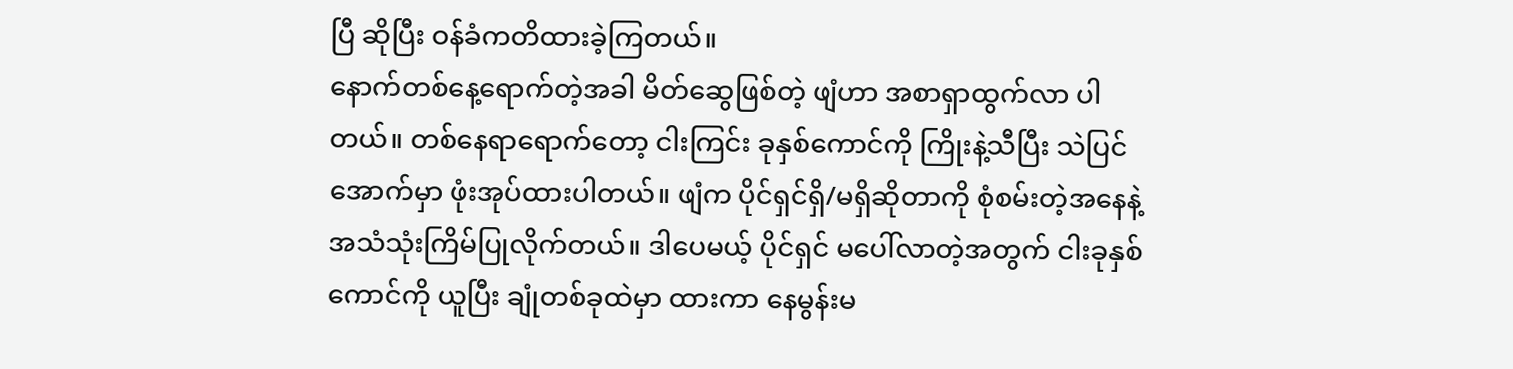ပြီ ဆိုပြီး ဝန်ခံကတိထားခဲ့ကြတယ်။
နောက်တစ်နေ့ရောက်တဲ့အခါ မိတ်ဆွေဖြစ်တဲ့ ဖျံဟာ အစာရှာထွက်လာ ပါတယ်။ တစ်နေရာရောက်တော့ ငါးကြင်း ခုနှစ်ကောင်ကို ကြိုးနဲ့သီပြီး သဲပြင်အောက်မှာ ဖုံးအုပ်ထားပါတယ်။ ဖျံက ပိုင်ရှင်ရှိ/မရှိဆိုတာကို စုံစမ်းတဲ့အနေနဲ့ အသံသုံးကြိမ်ပြုလိုက်တယ်။ ဒါပေမယ့် ပိုင်ရှင် မပေါ်လာတဲ့အတွက် ငါးခုနှစ်ကောင်ကို ယူပြီး ချုံတစ်ခုထဲမှာ ထားကာ နေမွန်းမ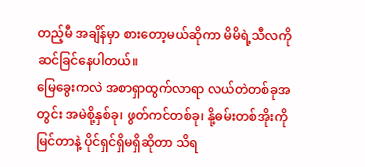တည့်မီ အချိန်မှာ စားတော့မယ်ဆိုကာ မိမိရဲ့သီလကို ဆင်ခြင်နေပါတယ်။
မြေခွေးကလဲ အစာရှာထွက်လာရာ လယ်တဲတစ်ခုအတွင်း အမဲစို့နှစ်ခု၊ ဖွတ်ကင်တစ်ခု၊ နို့ဓမ်းတစ်အိုးကို မြင်တာနဲ့ ပိုင်ရှင်ရှိမရှိဆိုတာ သိရ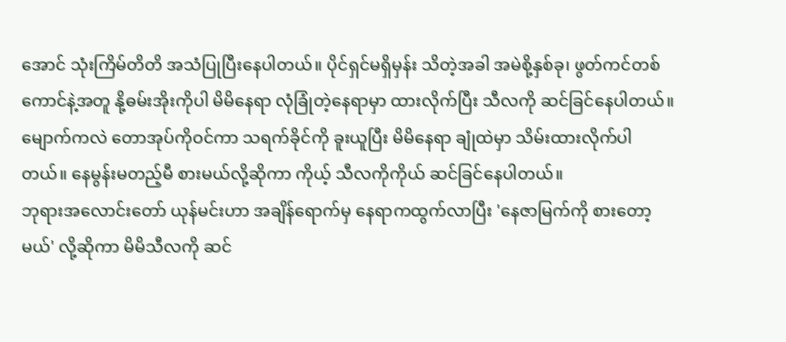အောင် သုံးကြိမ်တိတိ အသံပြုပြီးနေပါတယ်။ ပိုင်ရှင်မရှိမှန်း သိတဲ့အခါ အမဲစို့နှစ်ခု၊ ဖွတ်ကင်တစ်ကောင်နဲ့အတူ နို့ဓမ်းအိုးကိုပါ မိမိနေရာ လုံခြုံတဲ့နေရာမှာ ထားလိုက်ပြီး သီလကို ဆင်ခြင်နေပါတယ်။
မျောက်ကလဲ တောအုပ်ကိုဝင်ကာ သရက်ခိုင်ကို ခူးယူပြီး မိမိနေရာ ချုံထဲမှာ သိမ်းထားလိုက်ပါတယ်။ နေမွန်းမတည့်မီ စားမယ်လို့ဆိုကာ ကိုယ့် သီလကိုကိုယ် ဆင်ခြင်နေပါတယ်။
ဘုရားအလောင်းတော် ယုန်မင်းဟာ အချိန်ရောက်မှ နေရာကထွက်လာပြီး 'နေဇာမြက်ကို စားတော့မယ်' လို့ဆိုကာ မိမိသီလကို ဆင်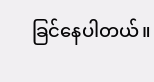ခြင်နေပါတယ်။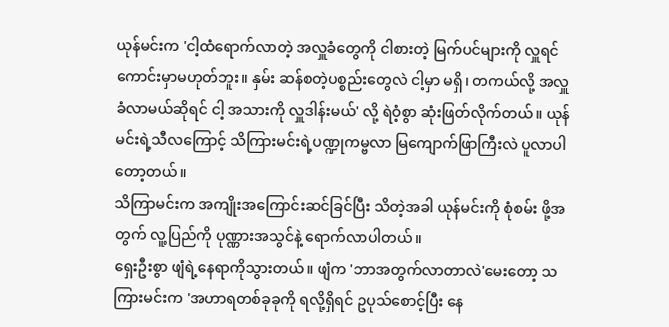ယုန်မင်းက 'ငါ့ထံရောက်လာတဲ့ အလှူခံတွေကို ငါစားတဲ့ မြက်ပင်များကို လှူရင် ကောင်းမှာမဟုတ်ဘူး။ နှမ်း ဆန်စတဲ့ပစ္စည်းတွေလဲ ငါ့မှာ မရှိ၊ တကယ်လို့ အလှူခံလာမယ်ဆိုရင် ငါ့ အသားကို လှူဒါန်းမယ်' လို့ ရဲဝံ့စွာ ဆုံးဖြတ်လိုက်တယ်။ ယုန်မင်းရဲ့သီလကြောင့် သိကြားမင်းရဲ့ပဏ္ဍုကမ္ဗလာ မြကျောက်ဖြာကြီးလဲ ပူလာပါတော့တယ်။
သိကြာမင်းက အကျိုးအကြောင်းဆင်ခြင်ပြီး သိတဲ့အခါ ယုန်မင်းကို စုံစမ်း ဖို့အတွက် လူ့ပြည်ကို ပုဏ္ဏားအသွင်နဲ့ ရောက်လာပါတယ်။
ရှေးဦးစွာ ဖျံရဲ့နေရာကိုသွားတယ်။ ဖျံက 'ဘာအတွက်လာတာလဲ'မေးတော့ သကြားမင်းက 'အဟာရတစ်ခုခုကို ရလို့ရှိရင် ဥပုသ်စောင့်ပြီး နေ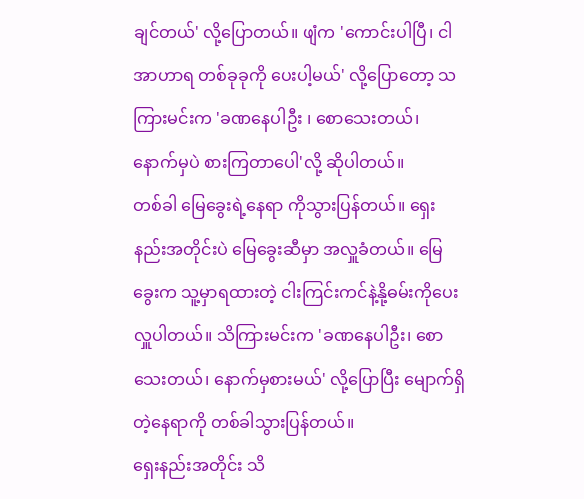ချင်တယ်' လို့ပြောတယ်။ ဖျံက 'ကောင်းပါပြီ၊ ငါ အာဟာရ တစ်ခုခုကို ပေးပါ့မယ်' လို့ပြောတော့ သကြားမင်းက 'ခဏနေပါဦး ၊ စောသေးတယ်၊ နောက်မှပဲ စားကြတာပေါ'လို့ ဆိုပါတယ်။
တစ်ခါ မြေခွေးရဲ့နေရာ ကိုသွားပြန်တယ်။ ရှေးနည်းအတိုင်းပဲ မြေခွေးဆီမှာ အလှူခံတယ်။ မြေခွေးက သူ့မှာရထားတဲ့ ငါးကြင်းကင်နဲ့နို့ဓမ်းကိုပေးလှူပါတယ်။ သိကြားမင်းက 'ခဏနေပါဦး၊ စောသေးတယ်၊ နောက်မှစားမယ်' လို့ပြောပြီး မျောက်ရှိတဲ့နေရာကို တစ်ခါသွားပြန်တယ်။
ရှေးနည်းအတိုင်း သိ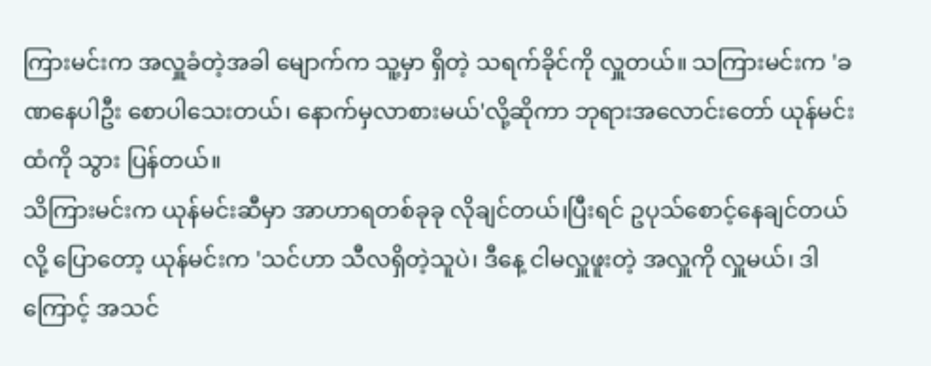ကြားမင်းက အလှူခံတဲ့အခါ မျောက်က သူ့မှာ ရှိတဲ့ သရက်ခိုင်ကို လှူတယ်။ သကြားမင်းက 'ခဏနေပါဦး စောပါသေးတယ်၊ နောက်မှလာစားမယ်'လို့ဆိုကာ ဘုရားအလောင်းတော် ယုန်မင်းထံကို သွား ပြန်တယ်။
သိကြားမင်းက ယုန်မင်းဆီမှာ အာဟာရတစ်ခုခု လိုချင်တယ်၊ပြီးရင် ဥပုသ်စောင့်နေချင်တယ်လို့ ပြောတော့ ယုန်မင်းက 'သင်ဟာ သီလရှိတဲ့သူပဲ၊ ဒီနေ့ ငါမလှူဖူးတဲ့ အလှူကို လှူမယ်၊ ဒါကြောင့် အသင်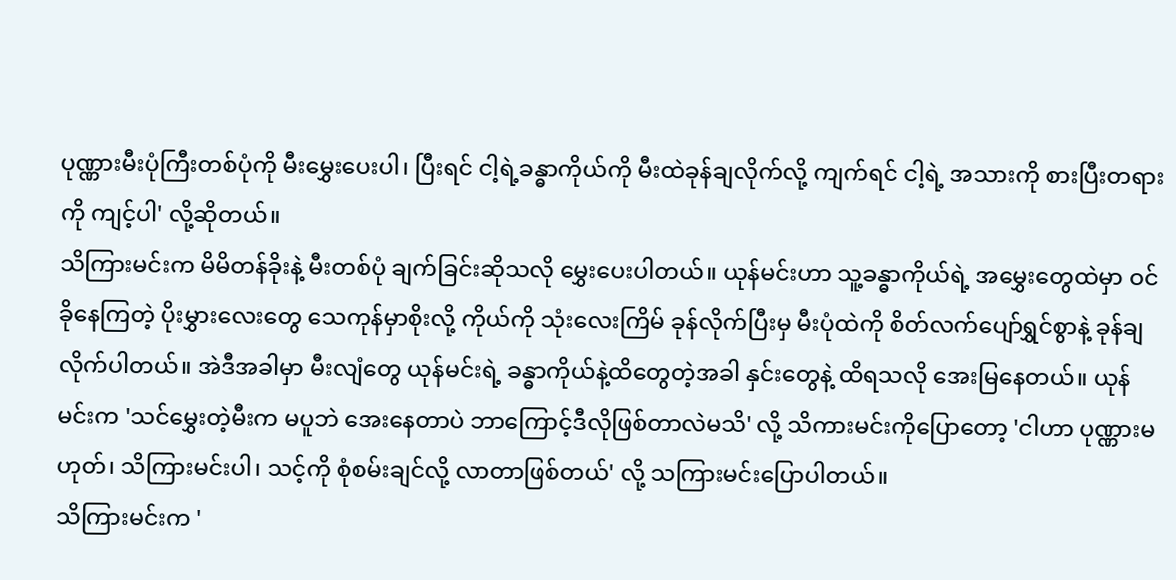ပုဏ္ဏားမီးပုံကြီးတစ်ပုံကို မီးမွှေးပေးပါ၊ ပြီးရင် ငါ့ရဲ့ခန္ဓာကိုယ်ကို မီးထဲခုန်ချလိုက်လို့ ကျက်ရင် ငါ့ရဲ့ အသားကို စားပြီးတရားကို ကျင့်ပါ' လို့ဆိုတယ်။
သိကြားမင်းက မိမိတန်ခိုးနဲ့ မီးတစ်ပုံ ချက်ခြင်းဆိုသလို မွှေးပေးပါတယ်။ ယုန်မင်းဟာ သူ့ခန္ဓာကိုယ်ရဲ့ အမွှေးတွေထဲမှာ ဝင်ခိုနေကြတဲ့ ပိုးမွှားလေးတွေ သေကုန်မှာစိုးလို့ ကိုယ်ကို သုံးလေးကြိမ် ခုန်လိုက်ပြီးမှ မီးပုံထဲကို စိတ်လက်ပျော်ရွှင်စွာနဲ့ ခုန်ချလိုက်ပါတယ်။ အဲဒီအခါမှာ မီးလျံတွေ ယုန်မင်းရဲ့ ခန္ဓာကိုယ်နဲ့ထိတွေတဲ့အခါ နှင်းတွေနဲ့ ထိရသလို အေးမြနေတယ်။ ယုန်မင်းက 'သင်မွှေးတဲ့မီးက မပူဘဲ အေးနေတာပဲ ဘာကြောင့်ဒီလိုဖြစ်တာလဲမသိ' လို့ သိကားမင်းကိုပြောတော့ 'ငါဟာ ပုဏ္ဏားမဟုတ်၊ သိကြားမင်းပါ၊ သင့်ကို စုံစမ်းချင်လို့ လာတာဖြစ်တယ်' လို့ သကြားမင်းပြောပါတယ်။
သိကြားမင်းက '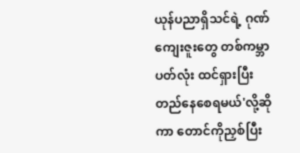ယုန်ပညာရှိသင်ရဲ့ ဂုဏ်ကျေးဇူးတွေ တစ်ကမ္ဘာပတ်လုံး ထင်ရှားပြီး တည်နေစေရမယ်'လို့ဆိုကာ တောင်ကိုညှစ်ပြီး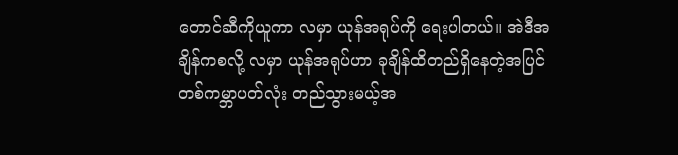တောင်ဆီကိုယူကာ လမှာ ယုန်အရုပ်ကို ရေးပါတယ်။ အဲဒီအချိန်ကစလို့ လမှာ ယုန်အရုပ်ဟာ ခုချိန်ထိတည်ရှိနေတဲ့အပြင် တစ်ကမ္ဘာပတ်လုံး တည်သွားမယ့်အ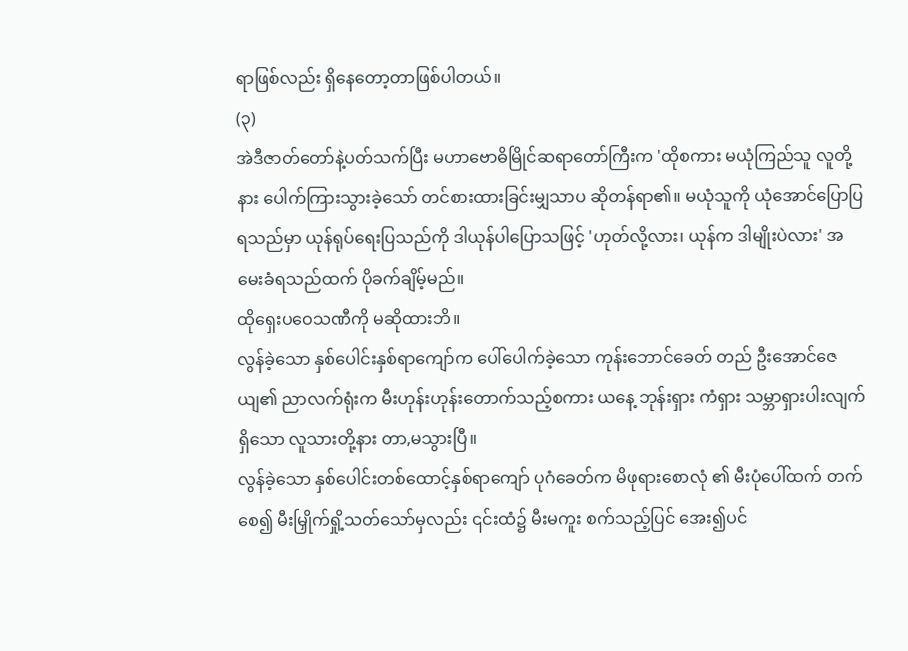ရာဖြစ်လည်း ရှိနေတော့တာဖြစ်ပါတယ်။
(၃)
အဲဒီဇာတ်တော်နဲ့ပတ်သက်ပြီး မဟာဗောဓိမြိုင်ဆရာတော်ကြီးက 'ထိုစကား မယုံကြည်သူ လူတို့နား ပေါက်ကြားသွားခဲ့သော် တင်စားထားခြင်းမျှသာပ ဆိုတန်ရာ၏။ မယုံသူကို ယုံအောင်ပြောပြရသည်မှာ ယုန်ရုပ်ရေးပြသည်ကို ဒါယုန်ပါပြောသဖြင့် 'ဟုတ်လို့လား၊ ယုန်က ဒါမျိုးပဲလား' အမေးခံရသည်ထက် ပိုခက်ချိမ့်မည်။
ထိုရှေးပဝေသဏီကို မဆိုထားဘိ။
လွန်ခဲ့သော နှစ်ပေါင်းနှစ်ရာကျော်က ပေါ်ပေါက်ခဲ့သော ကုန်းဘောင်ခေတ် တည် ဦးအောင်ဇေယျ၏ ညာလက်ရုံးက မီးဟုန်းဟုန်းတောက်သည့်စကား ယနေ့ ဘုန်းရှား ကံရှား သမ္ဘာရှားပါးလျက်ရှိသော လူသားတို့နား တာ,မသွားပြီ။
လွန်ခဲ့သော နှစ်ပေါင်းတစ်ထောင့်နှစ်ရာကျော် ပုဂံခေတ်က မိဖုရားစောလုံ ၏ မီးပုံပေါ်ထက် တက်စေ၍ မီးမြှိုက်ရှို့သတ်သော်မှလည်း ၎င်းထံ၌ မီးမကူး စက်သည့်ပြင် အေး၍ပင်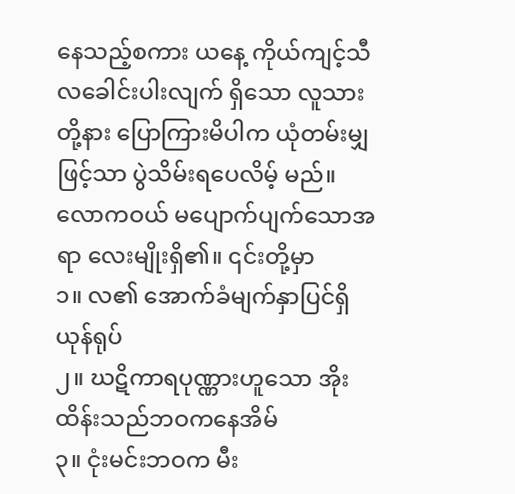နေသည့်စကား ယနေ့ ကိုယ်ကျင့်သီလခေါင်းပါးလျက် ရှိသော လူသားတို့နား ပြောကြားမိပါက ယုံတမ်းမျှဖြင့်သာ ပွဲသိမ်းရပေလိမ့် မည်။
လောကဝယ် မပျောက်ပျက်သောအရာ လေးမျိုးရှိ၏။ ၎င်းတို့မှာ
၁။ လ၏ အောက်ခံမျက်နှာပြင်ရှိ ယုန်ရုပ်
၂။ ဃဋိကာရပုဏ္ဏားဟူသော အိုးထိန်းသည်ဘဝကနေအိမ်
၃။ ငုံးမင်းဘဝက မီး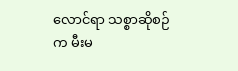လောင်ရာ သစ္စာဆိုစဉ်က မီးမ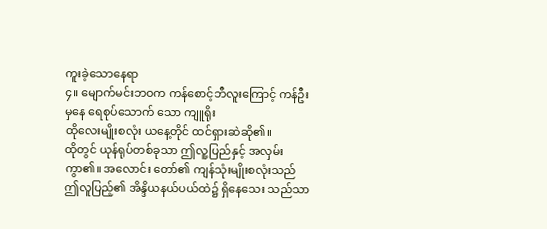ကူးခဲ့သောနေရာ
၄။ မျောက်မင်းဘဝက ကန်စောင့်ဘီလူးကြောင့် ကန်ဦးမှနေ ရေစုပ်သောက် သော ကျူရိုး
ထိုလေးမျိုးစလုံး ယနေ့တိုင် ထင်ရှားဆဲဆို၏။
ထိုတွင် ယုန်ရုပ်တစ်ခုသာ ဤလူ့ပြည်နှင့် အလှမ်းကွာ၏။ အလောင်း တော်၏ ကျန်သုံးမျိုးစလုံးသည် ဤလူပြည့်၏ အိန္ဒိယနယ်ပယ်ထဲ၌ ရှိနေသေး သည်သာ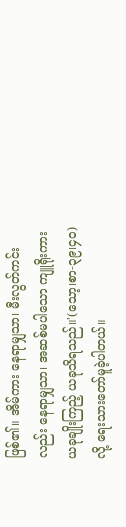ဖြစ်၏။ အိမ်ကား နေရာမျှသာ၊ မီးလွတ်ကင်းလည်း နေရာမျှသာ၊ အဆစ်မပါသော ကျူရိုးကား ယခုချိုးကြည့် ယခုသိရသည်။'(သော့၊စာ-၃၉၊၄ဝ) လို့ ရေးသားတော်မူခဲ့ပါတယ်။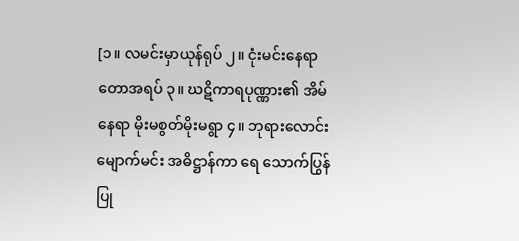[၁။ လမင်းမှာယုန်ရုပ် ၂။ ငုံးမင်းနေရာတောအရပ် ၃။ ဃဋိကာရပုဏ္ဏား၏ အိမ်နေရာ မိုးမစွတ်မိုးမရွာ ၄။ ဘုရားလောင်းမျောက်မင်း အဓိဋ္ဌာန်ကာ ရေ သောက်ပြွန်ပြု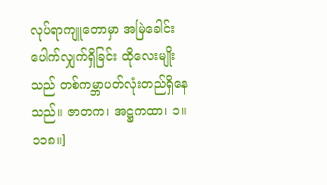လုပ်ရာကျူတောမှာ အမြဲခေါင်းပေါက်လျှက်ရှိခြင်း ထိုလေးမျိုး သည် တစ်ကမ္ဘာပတ်လုံးတည်ရှိနေသည်။ ဇာတက၊ အဋ္ဌကထာ၊ ၁။ ၁၁၈။]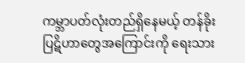ကမ္ဘာပတ်လုံးတည်ရှိနေမယ့် တန်ခိုးပြဋိဟာတွေအကြောင်းကို ရေးသား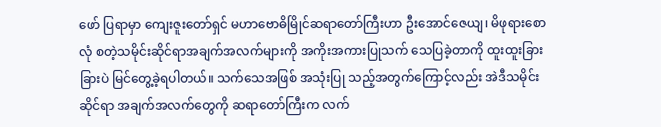ဖော် ပြရာမှာ ကျေးဇူးတော်ရှင် မဟာဗောဓိမြိုင်ဆရာတော်ကြီးဟာ ဦးအောင်ဇေယျ၊ မိဖုရားစောလုံ စတဲ့သမိုင်းဆိုင်ရာအချက်အလက်များကို အကိုးအကားပြုသက် သေပြခဲ့တာကို ထူးထူးခြားခြားပဲ မြင်တွေ့ခဲ့ရပါတယ်။ သက်သေအဖြစ် အသုံးပြု သည့်အတွက်ကြောင့်လည်း အဲဒီသမိုင်းဆိုင်ရာ အချက်အလက်တွေကို ဆရာတော်ကြီးက လက်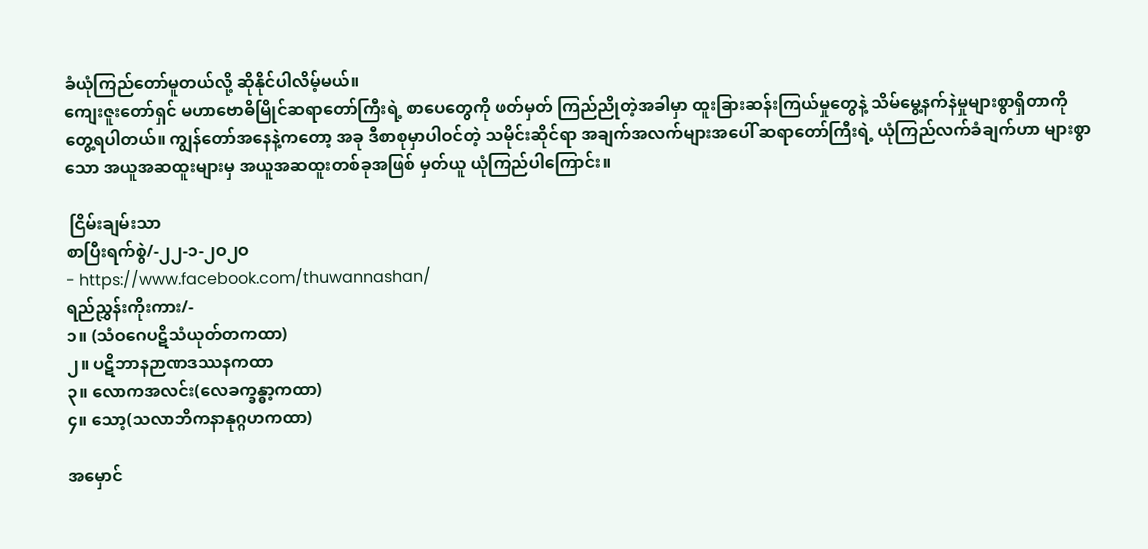ခံယုံကြည်တော်မူတယ်လို့ ဆိုနိုင်ပါလိမ့်မယ်။
ကျေးဇူးတော်ရှင် မဟာဗောဓိမြိုင်ဆရာတော်ကြီးရဲ့ စာပေတွေကို ဖတ်မှတ် ကြည်ညိုတဲ့အခါမှာ ထူးခြားဆန်းကြယ်မှုတွေနဲ့ သိမ်မွေ့နက်နဲမှုများစွာရှိတာကို တွေ့ရပါတယ်။ ကျွန်တော်အနေနဲ့ကတော့ အခု ဒီစာစုမှာပါဝင်တဲ့ သမိုင်းဆိုင်ရာ အချက်အလက်များအပေါ် ဆရာတော်ကြီးရဲ့ ယုံကြည်လက်ခံချက်ဟာ များစွာသော အယူအဆထူးများမှ အယူအဆထူးတစ်ခုအဖြစ် မှတ်ယူ ယုံကြည်ပါကြောင်း။

 ငြိမ်းချမ်းသာ
စာပြီးရက်စွဲ/-၂၂-၁-၂ဝ၂ဝ
- https://www.facebook.com/thuwannashan/
ရည်ညွှန်းကိုးကား/-
၁။ (သံဝဂေပဋိသံယုတ်တကထာ)
၂။ ပဋိဘာနဉာဏဒဿနကထာ
၃။ လောကအလင်း(လေခက္ခန္ဓာ့ကထာ)
၄။ သော့(သလာဘိကနာနုဂ္ဂဟကထာ)

အမှောင်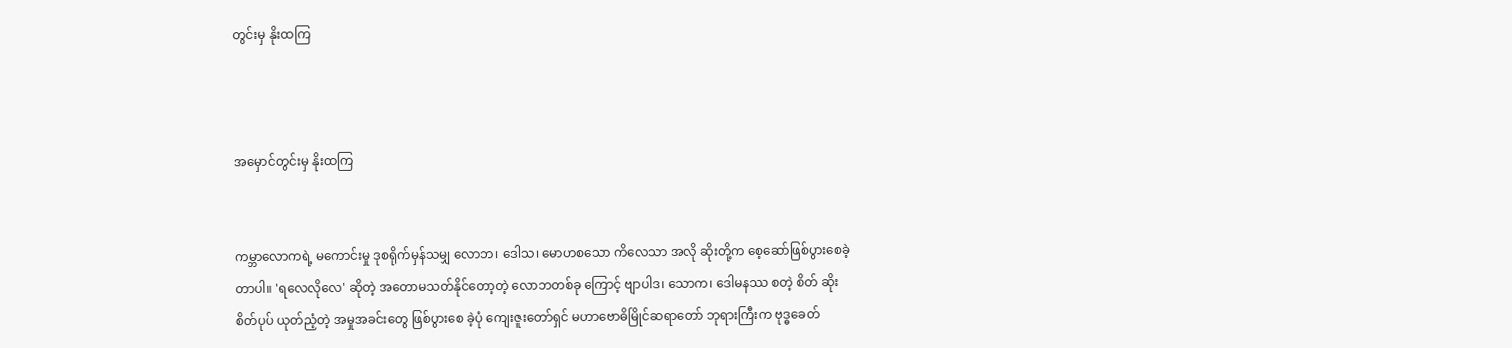တွင်းမှ နိုးထကြ



အမှောင်တွင်းမှ နိုးထကြ


ကမ္ဘာလောကရဲ့ မကောင်းမှု ဒုစရိုက်မှန်သမျှ လောဘ၊ ဒေါသ၊ မောဟစသော ကိလေသာ အလို ဆိုးတို့က စေ့ဆော်ဖြစ်ပွားစေခဲ့တာပါ။ 'ရလေလိုလေ' ဆိုတဲ့ အတောမသတ်နိုင်တော့တဲ့ လောဘတစ်ခု ကြောင့် ဗျာပါဒ၊ သောက၊ ဒေါမနဿ စတဲ့ စိတ် ဆိုးစိတ်ပုပ် ယုတ်ညံ့တဲ့ အမှုအခင်းတွေ ဖြစ်ပွားစေ ခဲ့ပုံ ကျေးဇူးတော်ရှင် မဟာဗောဓိမြိုင်ဆရာတော် ဘုရားကြီးက ဗုဒ္ဓခေတ်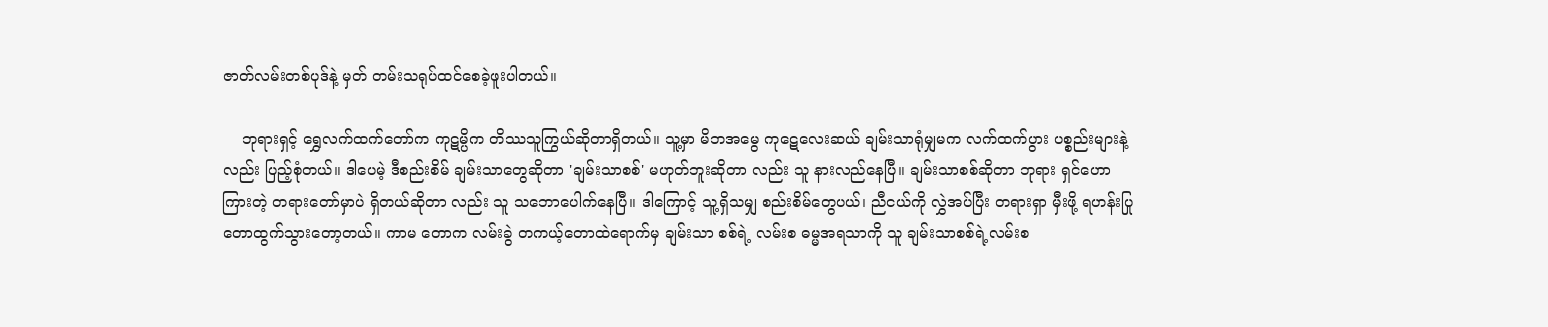ဇာတ်လမ်းတစ်ပုဒ်နဲ့ မှတ် တမ်းသရုပ်ထင်စေခဲ့ဖူးပါတယ်။

    ဘုရားရှင့် ရွှေလက်ထက်တော်က ကုဋမ္ပိက တိဿသူကြွယ်ဆိုတာရှိတယ်။ သူ့မှာ မိဘအမွေ ကုဋေလေးဆယ် ချမ်းသာရုံမျှမက လက်ထက်ပွား ပစ္စည်းများနဲ့လည်း ပြည့်စုံတယ်။ ဒါပေမဲ့ ဒီစည်းစိမ် ချမ်းသာတွေဆိုတာ 'ချမ်းသာစစ်' မဟုတ်ဘူးဆိုတာ လည်း သူ နားလည်နေပြီ။ ချမ်းသာစစ်ဆိုတာ ဘုရား ရှင်ဟောကြားတဲ့ တရားတော်မှာပဲ ရှိတယ်ဆိုတာ လည်း သူ သဘောပေါက်နေပြီ။ ဒါကြောင့် သူ့ရှိသမျှ စည်းစိမ်တွေပယ်၊ ညီငယ်ကို လွှဲအပ်ပြီး တရားရှာ မှီးဖို့ ရဟန်းပြု တောထွက်သွားတော့တယ်။ ကာမ တောက လမ်းခွဲ တကယ့်တောထဲရောက်မှ ချမ်းသာ စစ်ရဲ့ လမ်းစ ဓမ္မအရသာကို သူ ချမ်းသာစစ်ရဲ့လမ်းစ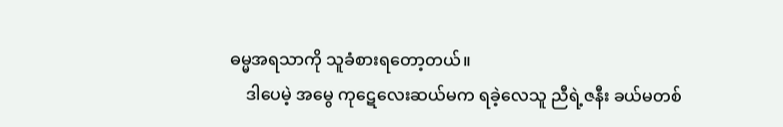ဓမ္မအရသာကို သူခံစားရတော့တယ်။
    ဒါပေမဲ့ အမွေ ကုဋေလေးဆယ်မက ရခဲ့လေသူ ညီရဲ့ဇနီး ခယ်မတစ်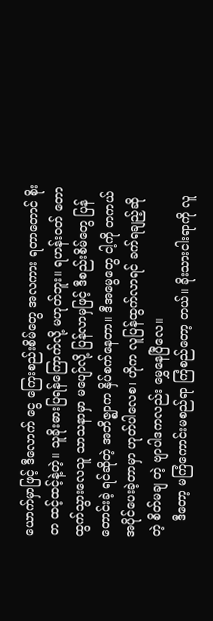ယောက်မှာဖြင့် ဒီလောက် ငွေ ကြေးစည်းစိမ်တွေ အလကား ရတာတောင် စိုးတ ထင့်ထင့်နဲ့တဲ့။ သူခိုးဓားပြရန်ကြောက်လို့ မဟုတ်ဘူး။ ရဟန်းဝတ် တောထွက်သွားလေသူ သာသနာမှာ မပျော်လို့ ပြန်လာမှဖြင့် ဒီစည်းစိမ်တွေ ပြန်တောင်းခဲ့ ရင်ဆိုတဲ့ အဘိဇ္ဈာက နှိပ်စက်နေတာ။ ဒီအမွေတွေ ငါ့ကို တကယ်အပိုင်ပေးခဲ့တာမှာ ဟုတ်ပါလေစ၊ ဟိုက လူပြန်ထွက်လာရင် ခက်ရချည့်ဆိုတဲ့ စိတ်မချ တဲ့ ဗျာပါဒကလည်း မွှေနေပြီလေ။
    ဒီတော့ မကြံကောင်းမစည်ရာ ကြံစည်တော့ တယ်။ ခိုးသားငါးရာကို လူ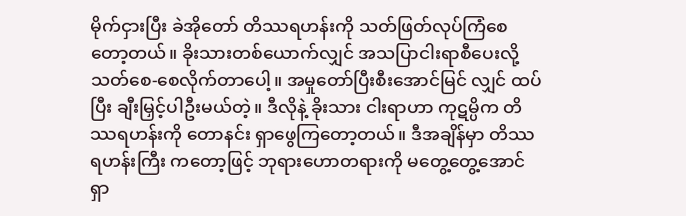မိုက်ငှားပြီး ခဲအိုတော် တိဿရဟန်းကို သတ်ဖြတ်လုပ်ကြံစေတော့တယ်။ ခိုးသားတစ်ယောက်လျှင် အသပြာငါးရာစီပေးလို့ သတ်စေ-စေလိုက်တာပေါ့။ အမှုတော်ပြီးစီးအောင်မြင် လျှင် ထပ်ပြီး ချီးမြှင့်ပါဦးမယ်တဲ့။ ဒီလိုနဲ့ ခိုးသား ငါးရာဟာ ကုဋမ္ပိက တိဿရဟန်းကို တောနင်း ရှာဖွေကြတော့တယ်။ ဒီအချိန်မှာ တိဿရဟန်းကြီး ကတော့ဖြင့် ဘုရားဟောတရားကို မတွေ့တွေ့အောင် ရှာ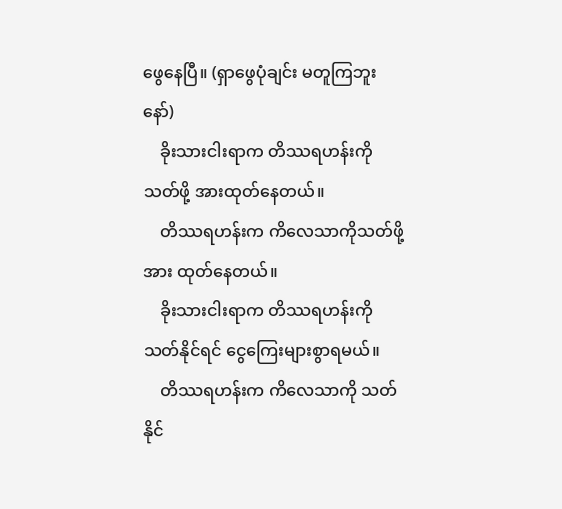ဖွေနေပြီ။ (ရှာဖွေပုံချင်း မတူကြဘူးနော်)
    ခိုးသားငါးရာက တိဿရဟန်းကို သတ်ဖို့ အားထုတ်နေတယ်။
    တိဿရဟန်းက ကိလေသာကိုသတ်ဖို့ အား ထုတ်နေတယ်။
    ခိုးသားငါးရာက တိဿရဟန်းကို သတ်နိုင်ရင် ငွေကြေးများစွာရမယ်။
    တိဿရဟန်းက ကိလေသာကို သတ်နိုင်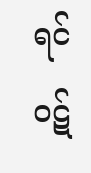ရင် ဝဋ်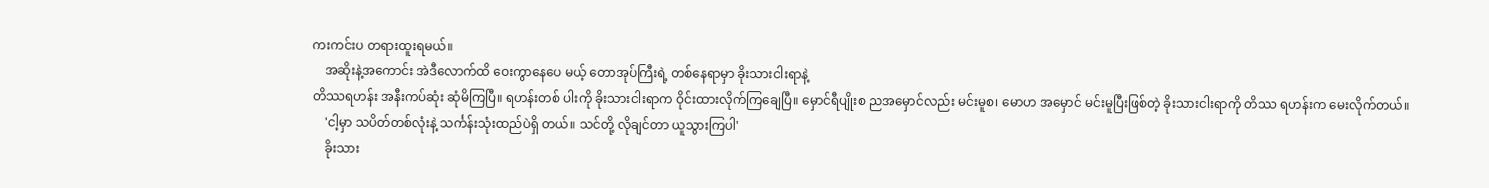ကးကင်းပ တရားထူးရမယ်။
    အဆိုးနဲ့အကောင်း အဲဒီလောက်ထိ ဝေးကွာနေပေ မယ့် တောအုပ်ကြီးရဲ့ တစ်နေရာမှာ ခိုးသားငါးရာနဲ့
တိဿရဟန်း အနီးကပ်ဆုံး ဆုံမိကြပြီ။ ရဟန်းတစ် ပါးကို ခိုးသားငါးရာက ဝိုင်းထားလိုက်ကြချေပြီ။ မှောင်ရီပျိုးစ ညအမှောင်လည်း မင်းမူစ၊ မောဟ အမှောင် မင်းမူပြီးဖြစ်တဲ့ ခိုးသားငါးရာကို တိဿ ရဟန်းက မေးလိုက်တယ်။
    'ငါ့မှာ သပိတ်တစ်လုံးနဲ့ သင်္ကန်းသုံးထည်ပဲရှိ တယ်။ သင်တို့ လိုချင်တာ ယူသွားကြပါ'
    ခိုးသား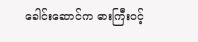ခေါင်းဆောင်က ဓားကြီးဝင့်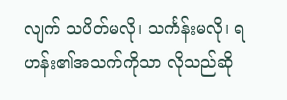လျက် သပိတ်မလို၊ သင်္ကန်းမလို၊ ရဟန်း၏အသက်ကိုသာ လိုသည်ဆို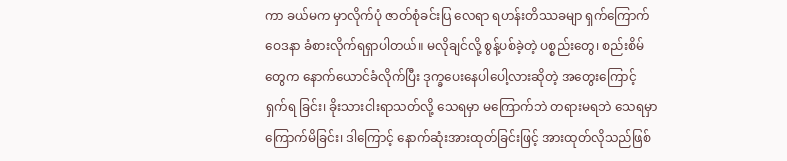ကာ ခယ်မက မှာလိုက်ပုံ ဇာတ်စုံခင်းပြ လေရာ ရဟန်းတိဿခမျာ ရှက်ကြောက်ဝေဒနာ ခံစားလိုက်ရရှာပါတယ်။ မလိုချင်လို့ စွန့်ပစ်ခဲ့တဲ့ ပစ္စည်းတွေ၊ စည်းစိမ်တွေက နောက်ယောင်ခံလိုက်ပြီး ဒုက္ခပေးနေပါပေါ့လားဆိုတဲ့ အတွေးကြောင့် ရှက်ရ ခြင်း၊ ခိုးသားငါးရာသတ်လို့ သေရမှာ မကြောက်ဘဲ တရားမရဘဲ သေရမှာကြောက်မိခြင်း၊ ဒါကြောင့် နောက်ဆုံးအားထုတ်ခြင်းဖြင့် အားထုတ်လိုသည်ဖြစ်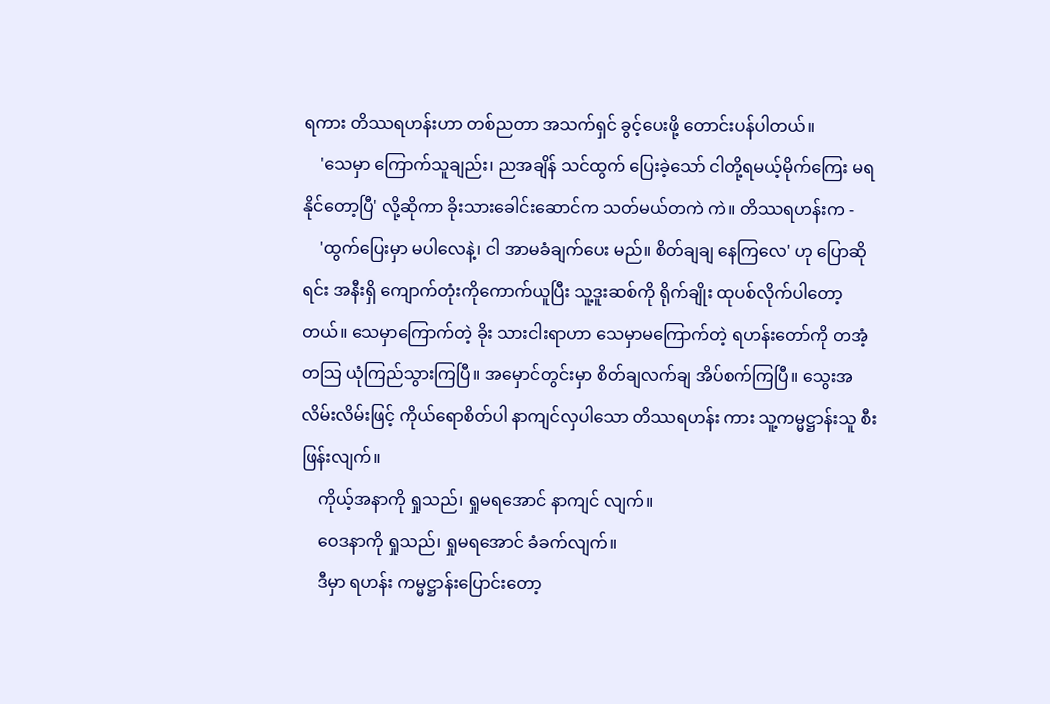ရကား တိဿရဟန်းဟာ တစ်ညတာ အသက်ရှင် ခွင့်ပေးဖို့ တောင်းပန်ပါတယ်။
    'သေမှာ ကြောက်သူချည်း၊ ညအချိန် သင်ထွက် ပြေးခဲ့သော် ငါတို့ရမယ့်မိုက်ကြေး မရနိုင်တော့ပြီ' လို့ဆိုကာ ခိုးသားခေါင်းဆောင်က သတ်မယ်တကဲ ကဲ။ တိဿရဟန်းက -
    'ထွက်ပြေးမှာ မပါလေနဲ့၊ ငါ အာမခံချက်ပေး မည်။ စိတ်ချချ နေကြလေ' ဟု ပြောဆိုရင်း အနီးရှိ ကျောက်တုံးကိုကောက်ယူပြီး သူ့ဒူးဆစ်ကို ရိုက်ချိုး ထုပစ်လိုက်ပါတော့တယ်။ သေမှာကြောက်တဲ့ ခိုး သားငါးရာဟာ သေမှာမကြောက်တဲ့ ရဟန်းတော်ကို တအံ့တသြ ယုံကြည်သွားကြပြီ။ အမှောင်တွင်းမှာ စိတ်ချလက်ချ အိပ်စက်ကြပြီ။ သွေးအလိမ်းလိမ်းဖြင့် ကိုယ်ရောစိတ်ပါ နာကျင်လှပါသော တိဿရဟန်း ကား သူ့ကမ္မဋ္ဌာန်းသူ စီးဖြန်းလျက်။
    ကိုယ့်အနာကို ရှုသည်၊ ရှုမရအောင် နာကျင် လျက်။
    ဝေဒနာကို ရှုသည်၊ ရှုမရအောင် ခံခက်လျက်။
    ဒီမှာ ရဟန်း ကမ္မဋ္ဌာန်းပြောင်းတော့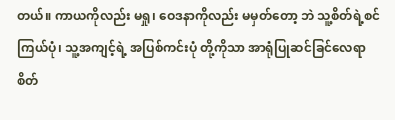တယ်။ ကာယကိုလည်း မရှု၊ ဝေဒနာကိုလည်း မမှတ်တော့ ဘဲ သူ့စိတ်ရဲ့စင်ကြယ်ပုံ၊ သူ့အကျင့်ရဲ့ အပြစ်ကင်းပုံ တို့ကိုသာ အာရုံပြုဆင်ခြင်လေရာ စိတ်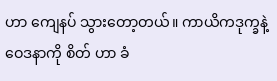ဟာ ကျေနပ် သွားတော့တယ်။ ကာယိကဒုက္ခနဲ့ ဝေဒနာကို စိတ် ဟာ ခံ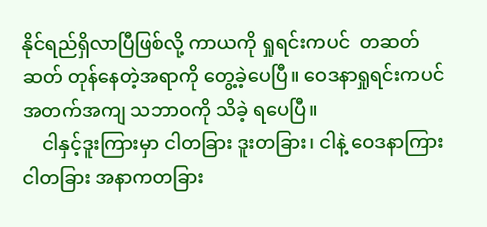နိုင်ရည်ရှိလာပြီဖြစ်လို့ ကာယကို ရှုရင်းကပင်  တဆတ်ဆတ် တုန်နေတဲ့အရာကို တွေ့ခဲ့ပေပြီ။ ဝေဒနာရှုရင်းကပင် အတက်အကျ သဘာဝကို သိခဲ့ ရပေပြီ။
    ငါနှင့်ဒူးကြားမှာ ငါတခြား ဒူးတခြား၊ ငါနဲ့ ဝေဒနာကြား ငါတခြား အနာကတခြား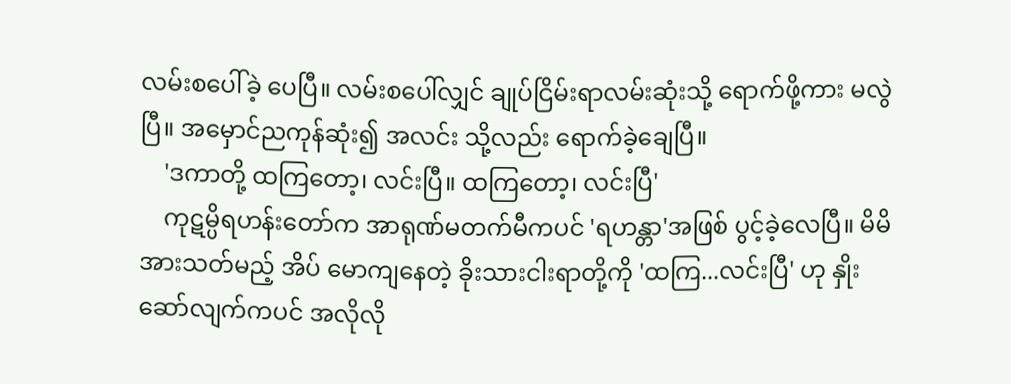လမ်းစပေါ်ခဲ့ ပေပြီ။ လမ်းစပေါ်လျှင် ချုပ်ငြိမ်းရာလမ်းဆုံးသို့ ရောက်ဖို့ကား မလွဲပြီ။ အမှောင်ညကုန်ဆုံး၍ အလင်း သို့လည်း ရောက်ခဲ့ချေပြီ။
    'ဒကာတို့ ထကြတော့၊ လင်းပြီ။ ထကြတော့၊ လင်းပြီ'
    ကုဋမ္ပိရဟန်းတော်က အာရုဏ်မတက်မီကပင် 'ရဟန္တာ'အဖြစ် ပွင့်ခဲ့လေပြီ။ မိမိအားသတ်မည့် အိပ် မောကျနေတဲ့ ခိုးသားငါးရာတို့ကို 'ထကြ...လင်းပြီ' ဟု နှိုးဆော်လျက်ကပင် အလိုလို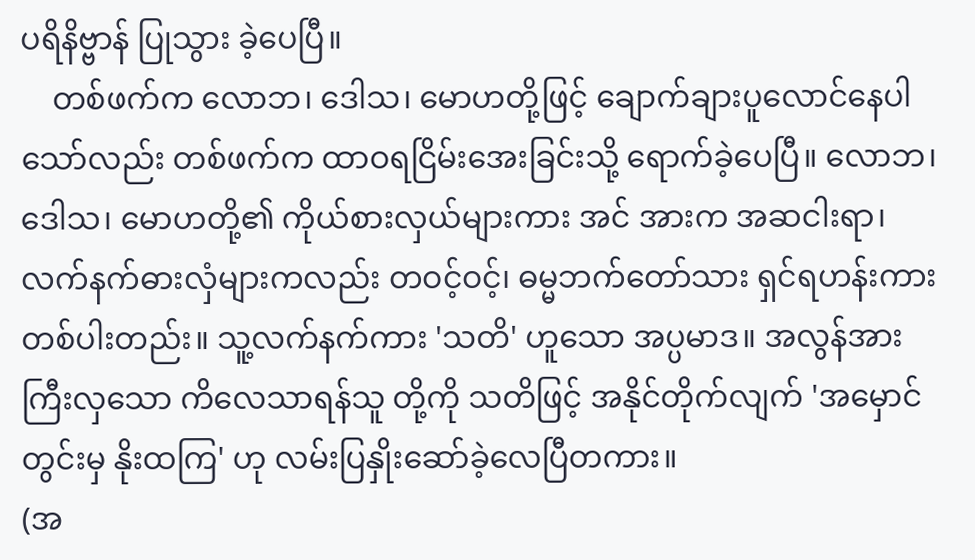ပရိနိဗ္ဗာန် ပြုသွား ခဲ့ပေပြီ။
    တစ်ဖက်က လောဘ၊ ဒေါသ၊ မောဟတို့ဖြင့် ချောက်ချားပူလောင်နေပါသော်လည်း တစ်ဖက်က ထာဝရငြိမ်းအေးခြင်းသို့ ရောက်ခဲ့ပေပြီ။ လောဘ၊ ဒေါသ၊ မောဟတို့၏ ကိုယ်စားလှယ်များကား အင် အားက အဆငါးရာ၊ လက်နက်ဓားလှံများကလည်း တဝင့်ဝင့်၊ ဓမ္မဘက်တော်သား ရှင်ရဟန်းကား တစ်ပါးတည်း။ သူ့လက်နက်ကား 'သတိ' ဟူသော အပ္ပမာဒ။ အလွန်အားကြီးလှသော ကိလေသာရန်သူ တို့ကို သတိဖြင့် အနိုင်တိုက်လျက် 'အမှောင်တွင်းမှ နိုးထကြ' ဟု လမ်းပြနှိုးဆော်ခဲ့လေပြီတကား။
(အ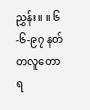ညွှန်း။ ။ ၆-၆-၉၇ နတ်တလူတောရ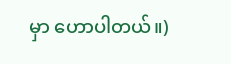မှာ ဟောပါတယ်။)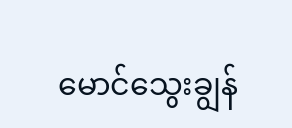မောင်သွေးချွန်